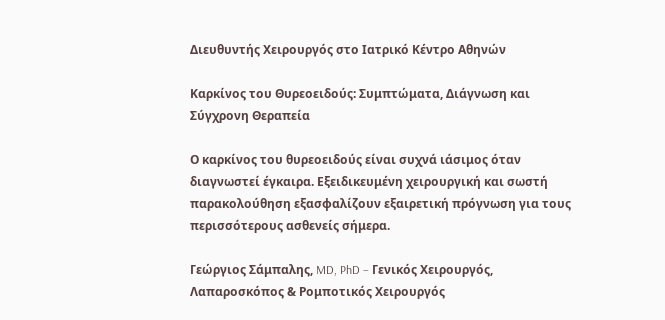Διευθυντής Χειρουργός στο Ιατρικό Κέντρο Αθηνών

Καρκίνος του Θυρεοειδούς: Συμπτώματα, Διάγνωση και Σύγχρονη Θεραπεία

Ο καρκίνος του θυρεοειδούς είναι συχνά ιάσιμος όταν διαγνωστεί έγκαιρα. Εξειδικευμένη χειρουργική και σωστή παρακολούθηση εξασφαλίζουν εξαιρετική πρόγνωση για τους περισσότερους ασθενείς σήμερα.

Γεώργιος Σάμπαλης, MD, PhD – Γενικός Χειρουργός, Λαπαροσκόπος & Ρομποτικός Χειρουργός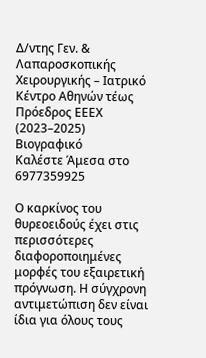Δ/ντης Γεν. & Λαπαροσκοπικής Χειρουργικής – Ιατρικό Κέντρο Αθηνών τέως Πρόεδρος ΕΕΕΧ (2023–2025) Βιογραφικό
Καλέστε Άμεσα στο 6977359925

Ο καρκίνος του θυρεοειδούς έχει στις περισσότερες διαφοροποιημένες μορφές του εξαιρετική πρόγνωση. Η σύγχρονη αντιμετώπιση δεν είναι ίδια για όλους τους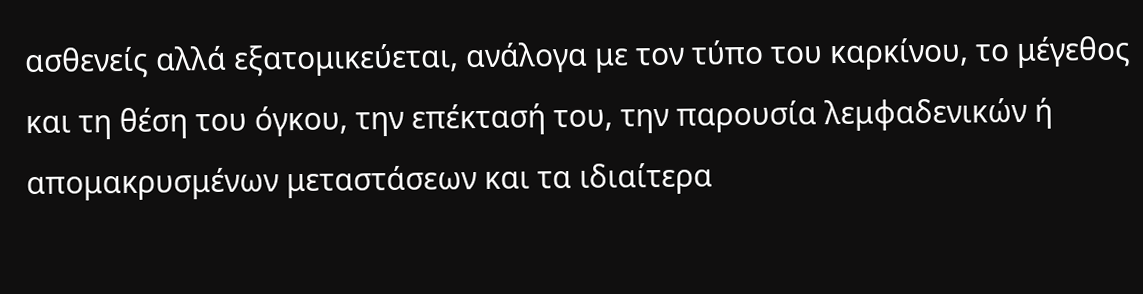ασθενείς αλλά εξατομικεύεται, ανάλογα με τον τύπο του καρκίνου, το μέγεθος και τη θέση του όγκου, την επέκτασή του, την παρουσία λεμφαδενικών ή απομακρυσμένων μεταστάσεων και τα ιδιαίτερα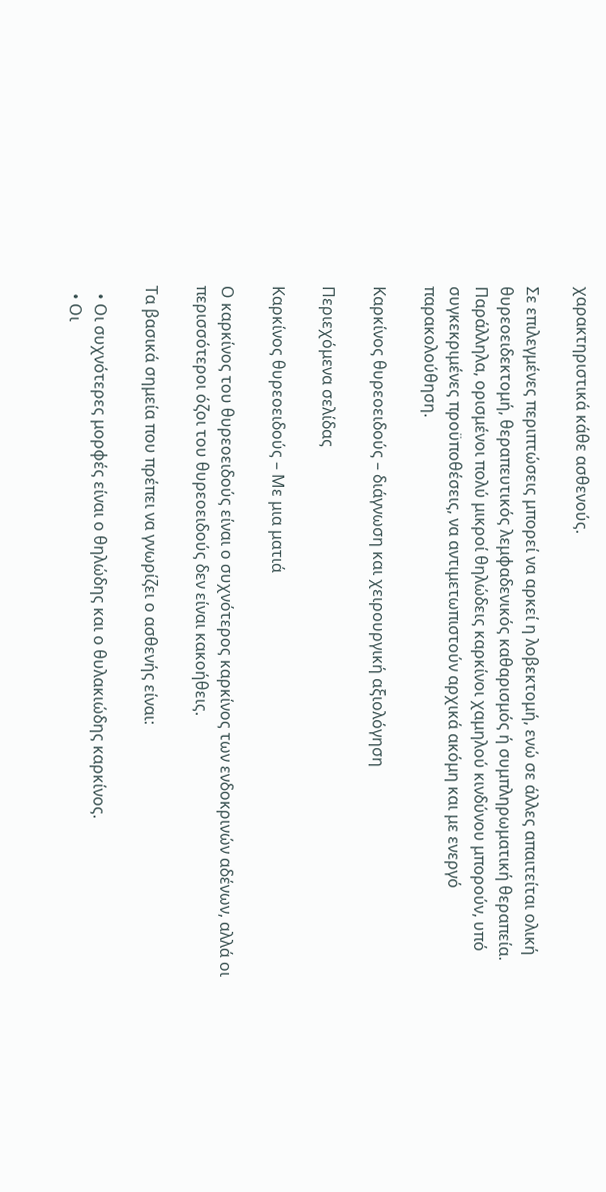χαρακτηριστικά κάθε ασθενούς.

Σε επιλεγμένες περιπτώσεις μπορεί να αρκεί η λοβεκτομή, ενώ σε άλλες απαιτείται ολική θυρεοειδεκτομή, θεραπευτικός λεμφαδενικός καθαρισμός ή συμπληρωματική θεραπεία. Παράλληλα, ορισμένοι πολύ μικροί θηλώδεις καρκίνοι χαμηλού κινδύνου μπορούν, υπό συγκεκριμένες προϋποθέσεις, να αντιμετωπιστούν αρχικά ακόμη και με ενεργό παρακολούθηση.

Καρκίνος θυρεοειδούς – διάγνωση και χειρουργική αξιολόγηση

Περιεχόμενα σελίδας

Καρκίνος θυρεοειδούς – Με μια ματιά

Ο καρκίνος του θυρεοειδούς είναι ο συχνότερος καρκίνος των ενδοκρινών αδένων, αλλά οι περισσότεροι όζοι του θυρεοειδούς δεν είναι κακοήθεις.

Τα βασικά σημεία που πρέπει να γνωρίζει ο ασθενής είναι:

  • Οι συχνότερες μορφές είναι ο θηλώδης και ο θυλακιώδης καρκίνος.
  • Οι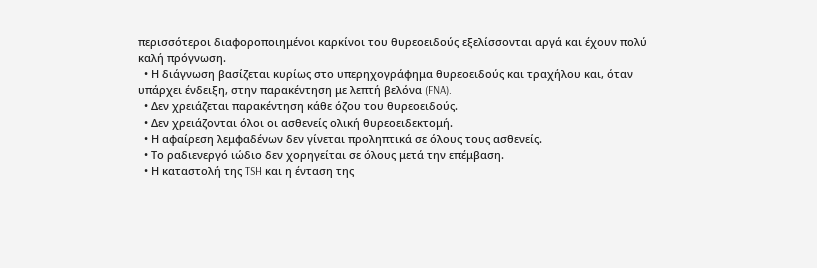περισσότεροι διαφοροποιημένοι καρκίνοι του θυρεοειδούς εξελίσσονται αργά και έχουν πολύ καλή πρόγνωση.
  • Η διάγνωση βασίζεται κυρίως στο υπερηχογράφημα θυρεοειδούς και τραχήλου και, όταν υπάρχει ένδειξη, στην παρακέντηση με λεπτή βελόνα (FNA).
  • Δεν χρειάζεται παρακέντηση κάθε όζου του θυρεοειδούς.
  • Δεν χρειάζονται όλοι οι ασθενείς ολική θυρεοειδεκτομή.
  • Η αφαίρεση λεμφαδένων δεν γίνεται προληπτικά σε όλους τους ασθενείς.
  • Το ραδιενεργό ιώδιο δεν χορηγείται σε όλους μετά την επέμβαση.
  • Η καταστολή της TSH και η ένταση της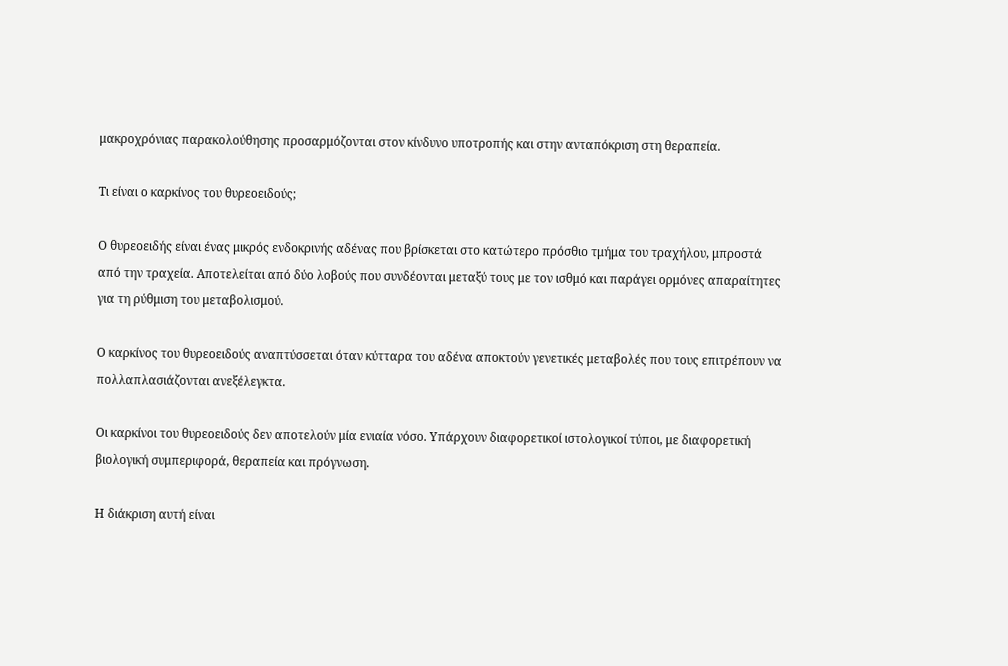μακροχρόνιας παρακολούθησης προσαρμόζονται στον κίνδυνο υποτροπής και στην ανταπόκριση στη θεραπεία.

Τι είναι ο καρκίνος του θυρεοειδούς;

Ο θυρεοειδής είναι ένας μικρός ενδοκρινής αδένας που βρίσκεται στο κατώτερο πρόσθιο τμήμα του τραχήλου, μπροστά από την τραχεία. Αποτελείται από δύο λοβούς που συνδέονται μεταξύ τους με τον ισθμό και παράγει ορμόνες απαραίτητες για τη ρύθμιση του μεταβολισμού.

Ο καρκίνος του θυρεοειδούς αναπτύσσεται όταν κύτταρα του αδένα αποκτούν γενετικές μεταβολές που τους επιτρέπουν να πολλαπλασιάζονται ανεξέλεγκτα.

Οι καρκίνοι του θυρεοειδούς δεν αποτελούν μία ενιαία νόσο. Υπάρχουν διαφορετικοί ιστολογικοί τύποι, με διαφορετική βιολογική συμπεριφορά, θεραπεία και πρόγνωση.

Η διάκριση αυτή είναι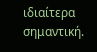ιδιαίτερα σημαντική.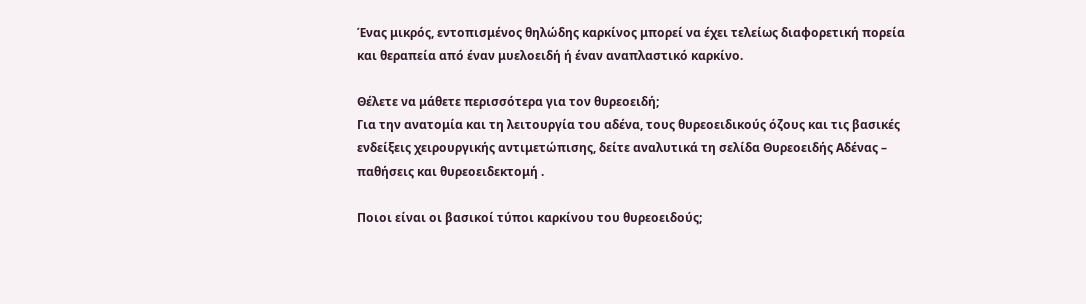Ένας μικρός, εντοπισμένος θηλώδης καρκίνος μπορεί να έχει τελείως διαφορετική πορεία και θεραπεία από έναν μυελοειδή ή έναν αναπλαστικό καρκίνο.

Θέλετε να μάθετε περισσότερα για τον θυρεοειδή;
Για την ανατομία και τη λειτουργία του αδένα, τους θυρεοειδικούς όζους και τις βασικές ενδείξεις χειρουργικής αντιμετώπισης, δείτε αναλυτικά τη σελίδα Θυρεοειδής Αδένας – παθήσεις και θυρεοειδεκτομή .

Ποιοι είναι οι βασικοί τύποι καρκίνου του θυρεοειδούς;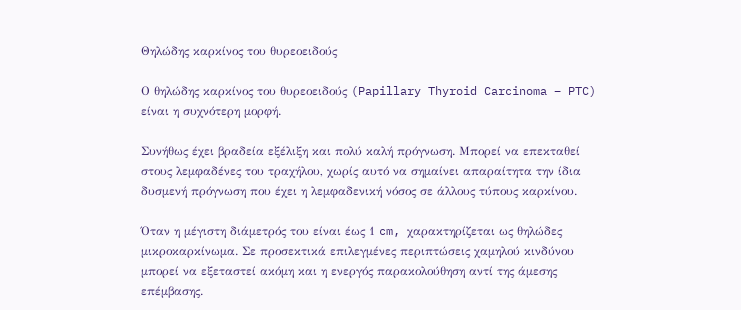Θηλώδης καρκίνος του θυρεοειδούς

Ο θηλώδης καρκίνος του θυρεοειδούς (Papillary Thyroid Carcinoma – PTC) είναι η συχνότερη μορφή.

Συνήθως έχει βραδεία εξέλιξη και πολύ καλή πρόγνωση. Μπορεί να επεκταθεί στους λεμφαδένες του τραχήλου, χωρίς αυτό να σημαίνει απαραίτητα την ίδια δυσμενή πρόγνωση που έχει η λεμφαδενική νόσος σε άλλους τύπους καρκίνου.

Όταν η μέγιστη διάμετρός του είναι έως 1 cm, χαρακτηρίζεται ως θηλώδες μικροκαρκίνωμα. Σε προσεκτικά επιλεγμένες περιπτώσεις χαμηλού κινδύνου μπορεί να εξεταστεί ακόμη και η ενεργός παρακολούθηση αντί της άμεσης επέμβασης.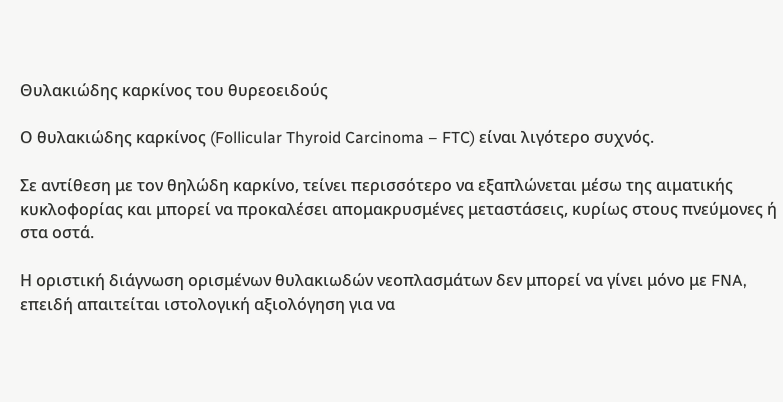Θυλακιώδης καρκίνος του θυρεοειδούς

Ο θυλακιώδης καρκίνος (Follicular Thyroid Carcinoma – FTC) είναι λιγότερο συχνός.

Σε αντίθεση με τον θηλώδη καρκίνο, τείνει περισσότερο να εξαπλώνεται μέσω της αιματικής κυκλοφορίας και μπορεί να προκαλέσει απομακρυσμένες μεταστάσεις, κυρίως στους πνεύμονες ή στα οστά.

Η οριστική διάγνωση ορισμένων θυλακιωδών νεοπλασμάτων δεν μπορεί να γίνει μόνο με FNA, επειδή απαιτείται ιστολογική αξιολόγηση για να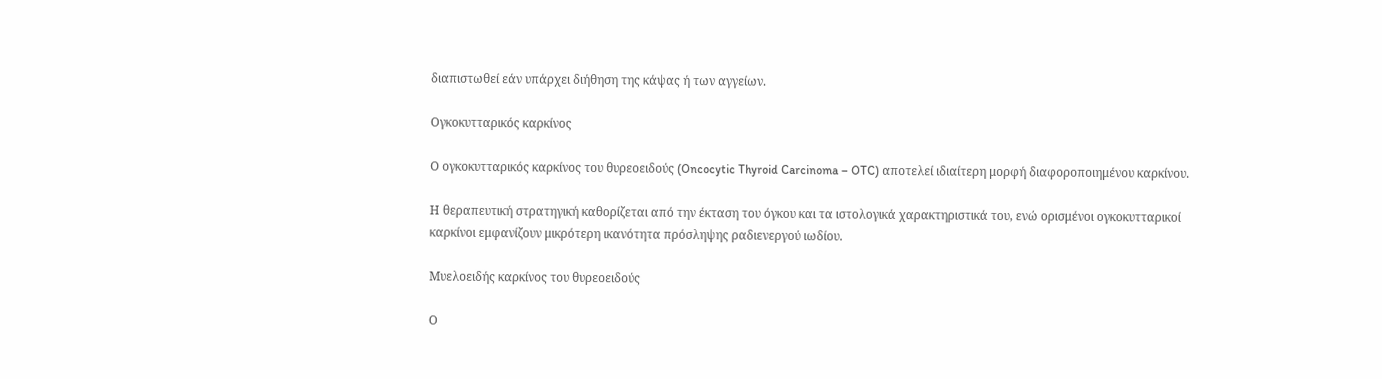διαπιστωθεί εάν υπάρχει διήθηση της κάψας ή των αγγείων.

Ογκοκυτταρικός καρκίνος

Ο ογκοκυτταρικός καρκίνος του θυρεοειδούς (Oncocytic Thyroid Carcinoma – OTC) αποτελεί ιδιαίτερη μορφή διαφοροποιημένου καρκίνου.

Η θεραπευτική στρατηγική καθορίζεται από την έκταση του όγκου και τα ιστολογικά χαρακτηριστικά του, ενώ ορισμένοι ογκοκυτταρικοί καρκίνοι εμφανίζουν μικρότερη ικανότητα πρόσληψης ραδιενεργού ιωδίου.

Μυελοειδής καρκίνος του θυρεοειδούς

Ο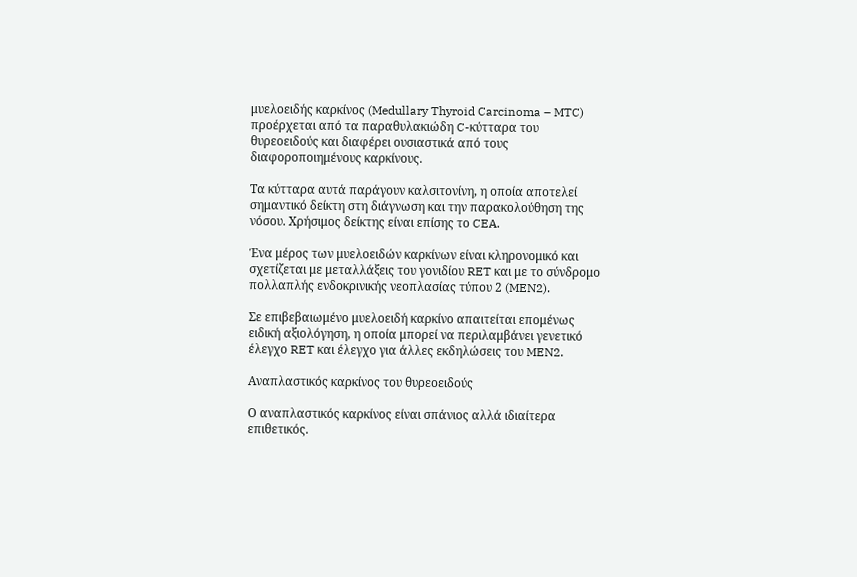μυελοειδής καρκίνος (Medullary Thyroid Carcinoma – MTC) προέρχεται από τα παραθυλακιώδη C-κύτταρα του θυρεοειδούς και διαφέρει ουσιαστικά από τους διαφοροποιημένους καρκίνους.

Τα κύτταρα αυτά παράγουν καλσιτονίνη, η οποία αποτελεί σημαντικό δείκτη στη διάγνωση και την παρακολούθηση της νόσου. Χρήσιμος δείκτης είναι επίσης το CEA.

Ένα μέρος των μυελοειδών καρκίνων είναι κληρονομικό και σχετίζεται με μεταλλάξεις του γονιδίου RET και με το σύνδρομο πολλαπλής ενδοκρινικής νεοπλασίας τύπου 2 (MEN2).

Σε επιβεβαιωμένο μυελοειδή καρκίνο απαιτείται επομένως ειδική αξιολόγηση, η οποία μπορεί να περιλαμβάνει γενετικό έλεγχο RET και έλεγχο για άλλες εκδηλώσεις του MEN2.

Αναπλαστικός καρκίνος του θυρεοειδούς

Ο αναπλαστικός καρκίνος είναι σπάνιος αλλά ιδιαίτερα επιθετικός.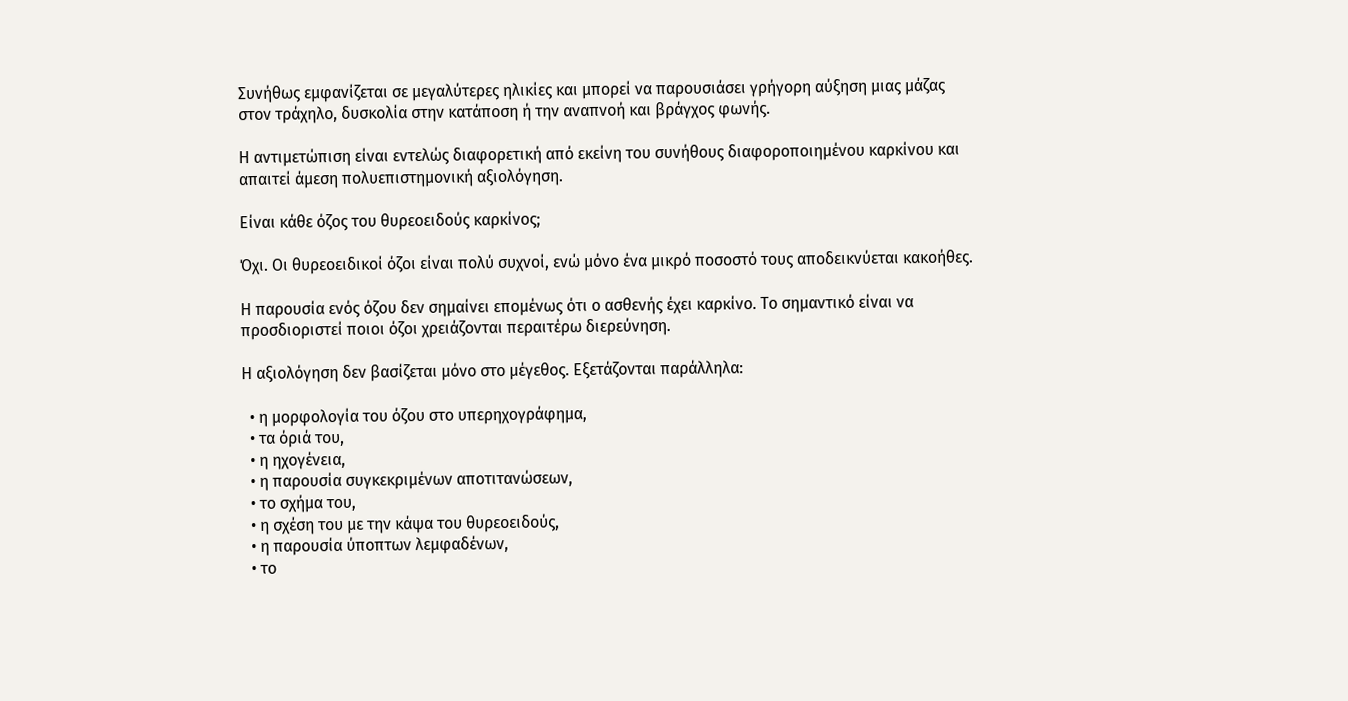Συνήθως εμφανίζεται σε μεγαλύτερες ηλικίες και μπορεί να παρουσιάσει γρήγορη αύξηση μιας μάζας στον τράχηλο, δυσκολία στην κατάποση ή την αναπνοή και βράγχος φωνής.

Η αντιμετώπιση είναι εντελώς διαφορετική από εκείνη του συνήθους διαφοροποιημένου καρκίνου και απαιτεί άμεση πολυεπιστημονική αξιολόγηση.

Είναι κάθε όζος του θυρεοειδούς καρκίνος;

Όχι. Οι θυρεοειδικοί όζοι είναι πολύ συχνοί, ενώ μόνο ένα μικρό ποσοστό τους αποδεικνύεται κακοήθες.

Η παρουσία ενός όζου δεν σημαίνει επομένως ότι ο ασθενής έχει καρκίνο. Το σημαντικό είναι να προσδιοριστεί ποιοι όζοι χρειάζονται περαιτέρω διερεύνηση.

Η αξιολόγηση δεν βασίζεται μόνο στο μέγεθος. Εξετάζονται παράλληλα:

  • η μορφολογία του όζου στο υπερηχογράφημα,
  • τα όριά του,
  • η ηχογένεια,
  • η παρουσία συγκεκριμένων αποτιτανώσεων,
  • το σχήμα του,
  • η σχέση του με την κάψα του θυρεοειδούς,
  • η παρουσία ύποπτων λεμφαδένων,
  • το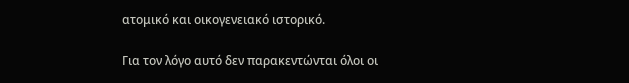ατομικό και οικογενειακό ιστορικό.

Για τον λόγο αυτό δεν παρακεντώνται όλοι οι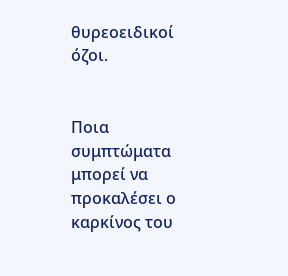θυρεοειδικοί όζοι.


Ποια συμπτώματα μπορεί να προκαλέσει ο καρκίνος του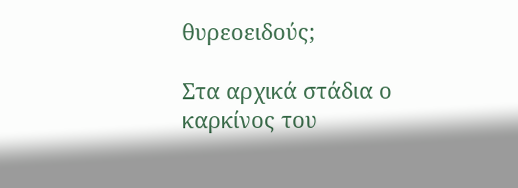θυρεοειδούς;

Στα αρχικά στάδια ο καρκίνος του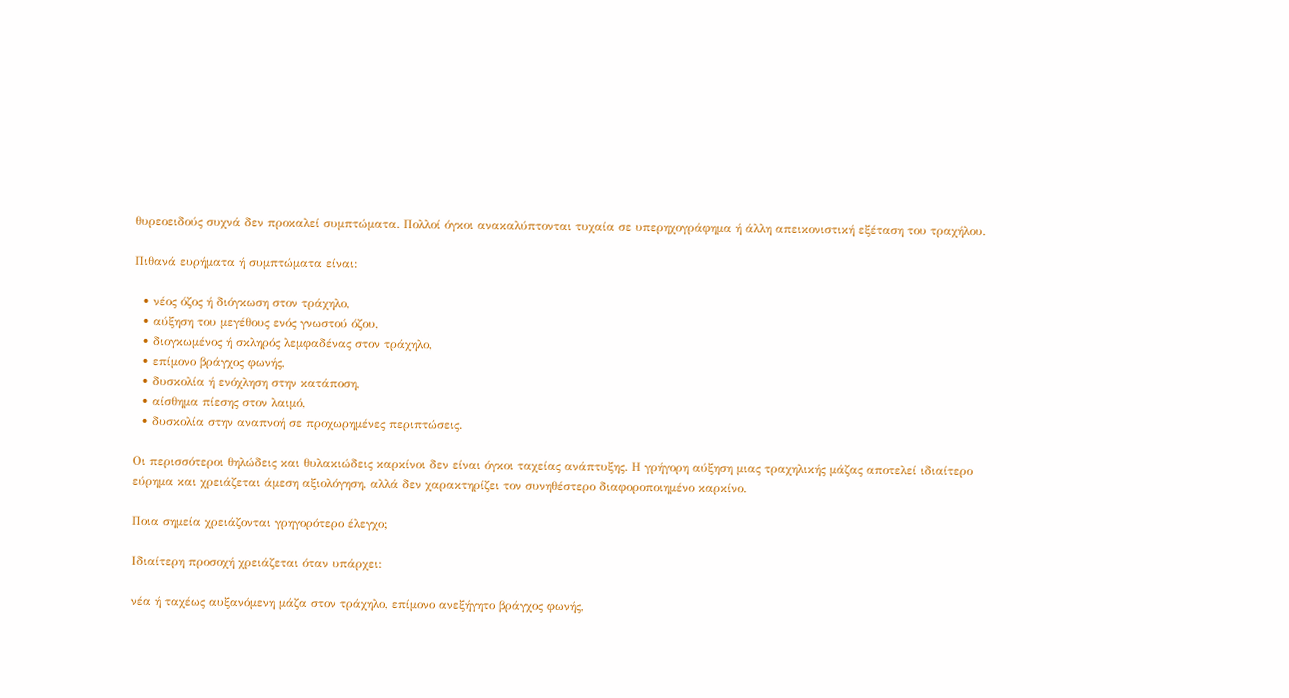θυρεοειδούς συχνά δεν προκαλεί συμπτώματα. Πολλοί όγκοι ανακαλύπτονται τυχαία σε υπερηχογράφημα ή άλλη απεικονιστική εξέταση του τραχήλου.

Πιθανά ευρήματα ή συμπτώματα είναι:

  • νέος όζος ή διόγκωση στον τράχηλο,
  • αύξηση του μεγέθους ενός γνωστού όζου,
  • διογκωμένος ή σκληρός λεμφαδένας στον τράχηλο,
  • επίμονο βράγχος φωνής,
  • δυσκολία ή ενόχληση στην κατάποση,
  • αίσθημα πίεσης στον λαιμό,
  • δυσκολία στην αναπνοή σε προχωρημένες περιπτώσεις.

Οι περισσότεροι θηλώδεις και θυλακιώδεις καρκίνοι δεν είναι όγκοι ταχείας ανάπτυξης. Η γρήγορη αύξηση μιας τραχηλικής μάζας αποτελεί ιδιαίτερο εύρημα και χρειάζεται άμεση αξιολόγηση, αλλά δεν χαρακτηρίζει τον συνηθέστερο διαφοροποιημένο καρκίνο.

Ποια σημεία χρειάζονται γρηγορότερο έλεγχο;

Ιδιαίτερη προσοχή χρειάζεται όταν υπάρχει:

νέα ή ταχέως αυξανόμενη μάζα στον τράχηλο, επίμονο ανεξήγητο βράγχος φωνής,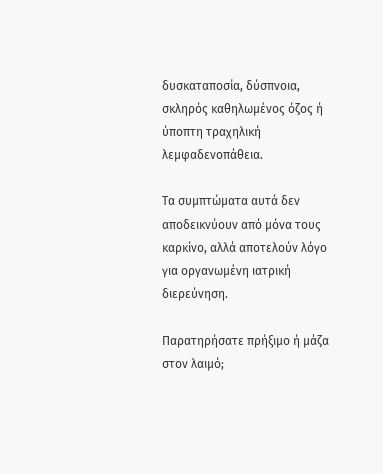δυσκαταποσία, δύσπνοια, σκληρός καθηλωμένος όζος ή ύποπτη τραχηλική λεμφαδενοπάθεια.

Τα συμπτώματα αυτά δεν αποδεικνύουν από μόνα τους καρκίνο, αλλά αποτελούν λόγο για οργανωμένη ιατρική διερεύνηση.

Παρατηρήσατε πρήξιμο ή μάζα στον λαιμό;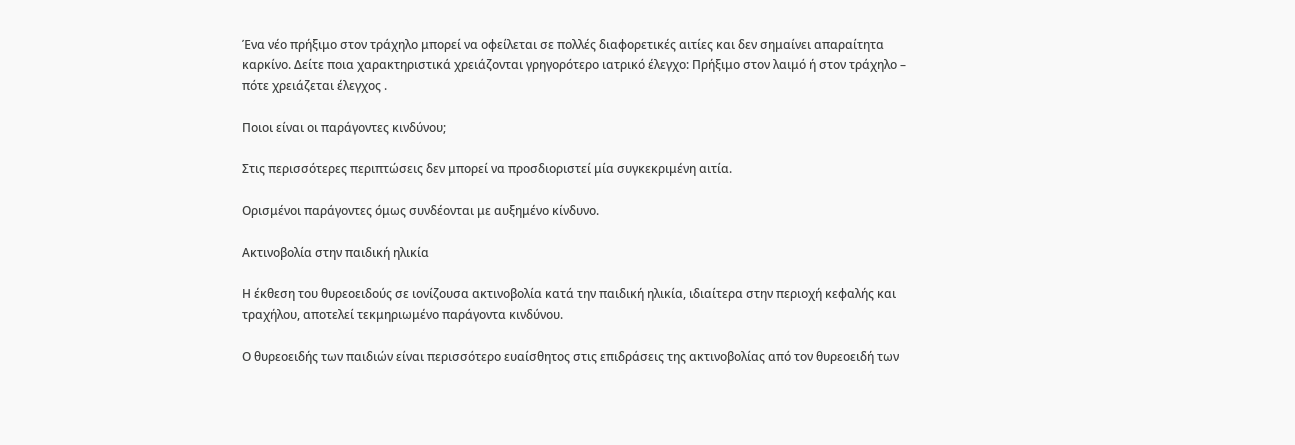Ένα νέο πρήξιμο στον τράχηλο μπορεί να οφείλεται σε πολλές διαφορετικές αιτίες και δεν σημαίνει απαραίτητα καρκίνο. Δείτε ποια χαρακτηριστικά χρειάζονται γρηγορότερο ιατρικό έλεγχο: Πρήξιμο στον λαιμό ή στον τράχηλο – πότε χρειάζεται έλεγχος .

Ποιοι είναι οι παράγοντες κινδύνου;

Στις περισσότερες περιπτώσεις δεν μπορεί να προσδιοριστεί μία συγκεκριμένη αιτία.

Ορισμένοι παράγοντες όμως συνδέονται με αυξημένο κίνδυνο.

Ακτινοβολία στην παιδική ηλικία

Η έκθεση του θυρεοειδούς σε ιονίζουσα ακτινοβολία κατά την παιδική ηλικία, ιδιαίτερα στην περιοχή κεφαλής και τραχήλου, αποτελεί τεκμηριωμένο παράγοντα κινδύνου.

Ο θυρεοειδής των παιδιών είναι περισσότερο ευαίσθητος στις επιδράσεις της ακτινοβολίας από τον θυρεοειδή των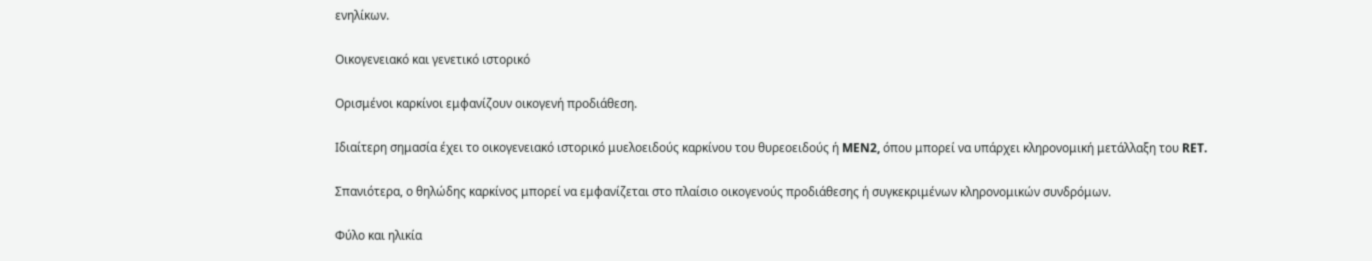ενηλίκων.

Οικογενειακό και γενετικό ιστορικό

Ορισμένοι καρκίνοι εμφανίζουν οικογενή προδιάθεση.

Ιδιαίτερη σημασία έχει το οικογενειακό ιστορικό μυελοειδούς καρκίνου του θυρεοειδούς ή MEN2, όπου μπορεί να υπάρχει κληρονομική μετάλλαξη του RET.

Σπανιότερα, ο θηλώδης καρκίνος μπορεί να εμφανίζεται στο πλαίσιο οικογενούς προδιάθεσης ή συγκεκριμένων κληρονομικών συνδρόμων.

Φύλο και ηλικία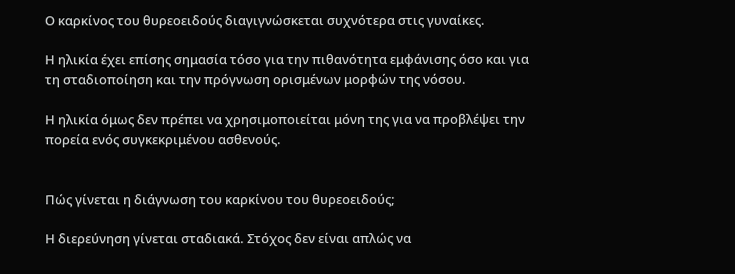Ο καρκίνος του θυρεοειδούς διαγιγνώσκεται συχνότερα στις γυναίκες.

Η ηλικία έχει επίσης σημασία τόσο για την πιθανότητα εμφάνισης όσο και για τη σταδιοποίηση και την πρόγνωση ορισμένων μορφών της νόσου.

Η ηλικία όμως δεν πρέπει να χρησιμοποιείται μόνη της για να προβλέψει την πορεία ενός συγκεκριμένου ασθενούς.


Πώς γίνεται η διάγνωση του καρκίνου του θυρεοειδούς;

Η διερεύνηση γίνεται σταδιακά. Στόχος δεν είναι απλώς να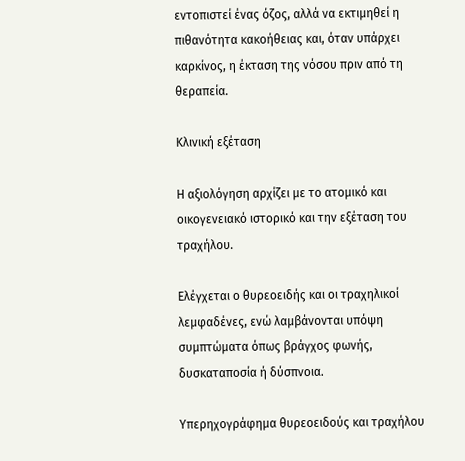εντοπιστεί ένας όζος, αλλά να εκτιμηθεί η πιθανότητα κακοήθειας και, όταν υπάρχει καρκίνος, η έκταση της νόσου πριν από τη θεραπεία.

Κλινική εξέταση

Η αξιολόγηση αρχίζει με το ατομικό και οικογενειακό ιστορικό και την εξέταση του τραχήλου.

Ελέγχεται ο θυρεοειδής και οι τραχηλικοί λεμφαδένες, ενώ λαμβάνονται υπόψη συμπτώματα όπως βράγχος φωνής, δυσκαταποσία ή δύσπνοια.

Υπερηχογράφημα θυρεοειδούς και τραχήλου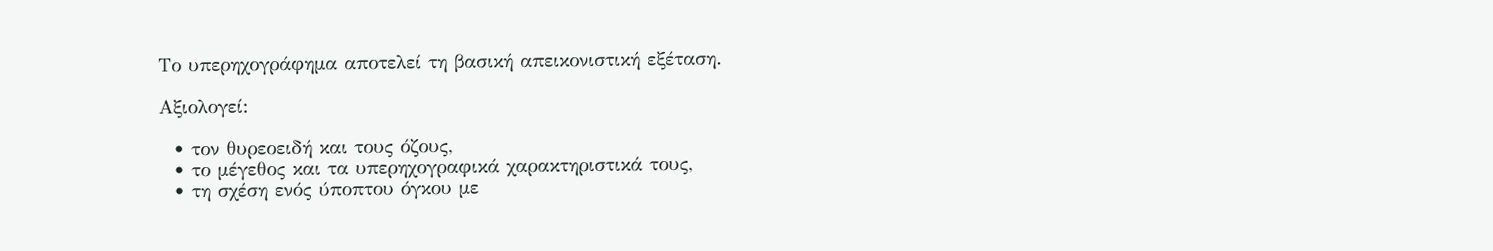Το υπερηχογράφημα αποτελεί τη βασική απεικονιστική εξέταση.

Αξιολογεί:

  • τον θυρεοειδή και τους όζους,
  • το μέγεθος και τα υπερηχογραφικά χαρακτηριστικά τους,
  • τη σχέση ενός ύποπτου όγκου με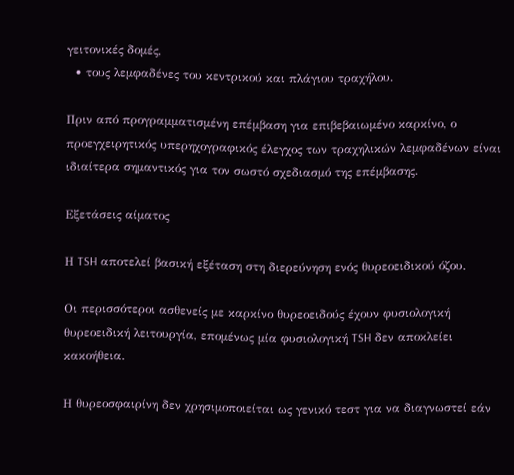γειτονικές δομές,
  • τους λεμφαδένες του κεντρικού και πλάγιου τραχήλου.

Πριν από προγραμματισμένη επέμβαση για επιβεβαιωμένο καρκίνο, ο προεγχειρητικός υπερηχογραφικός έλεγχος των τραχηλικών λεμφαδένων είναι ιδιαίτερα σημαντικός για τον σωστό σχεδιασμό της επέμβασης.

Εξετάσεις αίματος

Η TSH αποτελεί βασική εξέταση στη διερεύνηση ενός θυρεοειδικού όζου.

Οι περισσότεροι ασθενείς με καρκίνο θυρεοειδούς έχουν φυσιολογική θυρεοειδική λειτουργία, επομένως μία φυσιολογική TSH δεν αποκλείει κακοήθεια.

Η θυρεοσφαιρίνη δεν χρησιμοποιείται ως γενικό τεστ για να διαγνωστεί εάν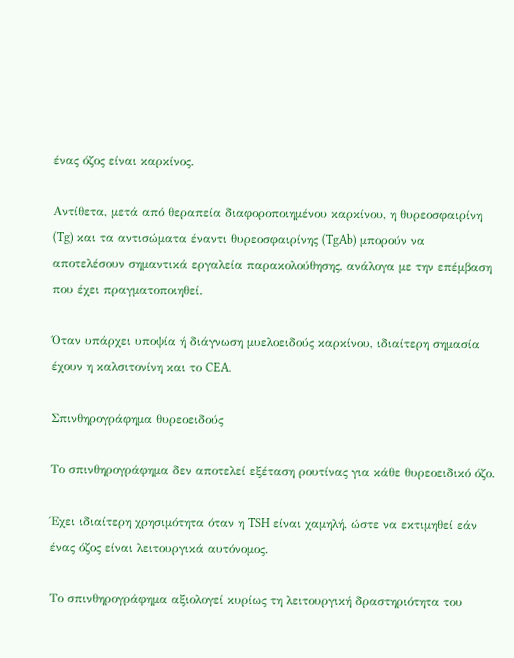ένας όζος είναι καρκίνος.

Αντίθετα, μετά από θεραπεία διαφοροποιημένου καρκίνου, η θυρεοσφαιρίνη (Tg) και τα αντισώματα έναντι θυρεοσφαιρίνης (TgAb) μπορούν να αποτελέσουν σημαντικά εργαλεία παρακολούθησης, ανάλογα με την επέμβαση που έχει πραγματοποιηθεί.

Όταν υπάρχει υποψία ή διάγνωση μυελοειδούς καρκίνου, ιδιαίτερη σημασία έχουν η καλσιτονίνη και το CEA.

Σπινθηρογράφημα θυρεοειδούς

Το σπινθηρογράφημα δεν αποτελεί εξέταση ρουτίνας για κάθε θυρεοειδικό όζο.

Έχει ιδιαίτερη χρησιμότητα όταν η TSH είναι χαμηλή, ώστε να εκτιμηθεί εάν ένας όζος είναι λειτουργικά αυτόνομος.

Το σπινθηρογράφημα αξιολογεί κυρίως τη λειτουργική δραστηριότητα του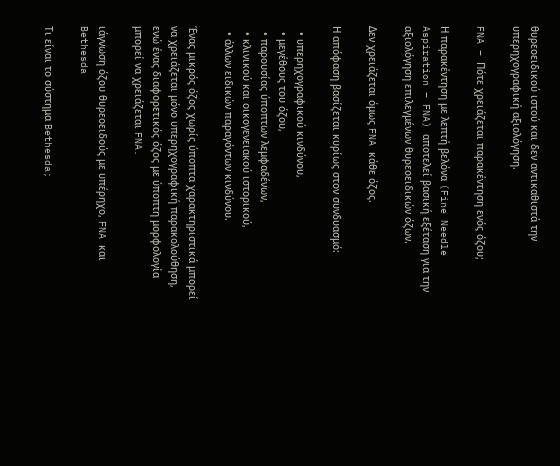θυρεοειδικού ιστού και δεν αντικαθιστά την υπερηχογραφική αξιολόγηση.

FNA – Πότε χρειάζεται παρακέντηση ενός όζου;

Η παρακέντηση με λεπτή βελόνα (Fine Needle Aspiration – FNA) αποτελεί βασική εξέταση για την αξιολόγηση επιλεγμένων θυρεοειδικών όζων.

Δεν χρειάζεται όμως FNA κάθε όζος.

Η απόφαση βασίζεται κυρίως στον συνδυασμό:

  • υπερηχογραφικού κινδύνου,
  • μεγέθους του όζου,
  • παρουσίας ύποπτων λεμφαδένων,
  • κλινικού και οικογενειακού ιστορικού,
  • άλλων ειδικών παραγόντων κινδύνου.

Ένας μικρός όζος χωρίς ύποπτα χαρακτηριστικά μπορεί να χρειάζεται μόνο υπερηχογραφική παρακολούθηση, ενώ ένας διαφορετικός όζος με ύποπτη μορφολογία μπορεί να χρειάζεται FNA.

ιάγνωση όζου θυρεοειδούς με υπέρηχο, FNA και Bethesda

Τι είναι το σύστημα Bethesda;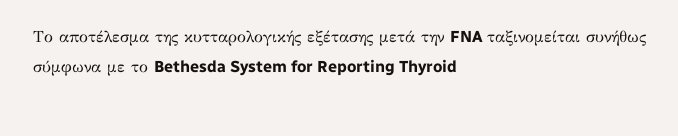Το αποτέλεσμα της κυτταρολογικής εξέτασης μετά την FNA ταξινομείται συνήθως σύμφωνα με το Bethesda System for Reporting Thyroid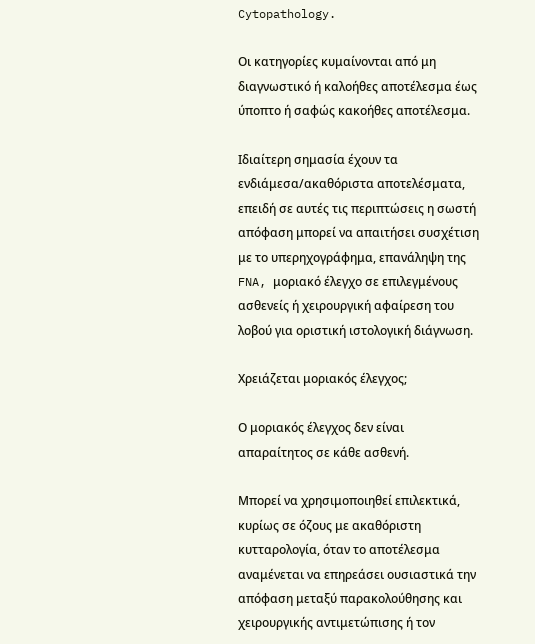Cytopathology.

Οι κατηγορίες κυμαίνονται από μη διαγνωστικό ή καλοήθες αποτέλεσμα έως ύποπτο ή σαφώς κακοήθες αποτέλεσμα.

Ιδιαίτερη σημασία έχουν τα ενδιάμεσα/ακαθόριστα αποτελέσματα, επειδή σε αυτές τις περιπτώσεις η σωστή απόφαση μπορεί να απαιτήσει συσχέτιση με το υπερηχογράφημα, επανάληψη της FNA, μοριακό έλεγχο σε επιλεγμένους ασθενείς ή χειρουργική αφαίρεση του λοβού για οριστική ιστολογική διάγνωση.

Χρειάζεται μοριακός έλεγχος;

Ο μοριακός έλεγχος δεν είναι απαραίτητος σε κάθε ασθενή.

Μπορεί να χρησιμοποιηθεί επιλεκτικά, κυρίως σε όζους με ακαθόριστη κυτταρολογία, όταν το αποτέλεσμα αναμένεται να επηρεάσει ουσιαστικά την απόφαση μεταξύ παρακολούθησης και χειρουργικής αντιμετώπισης ή τον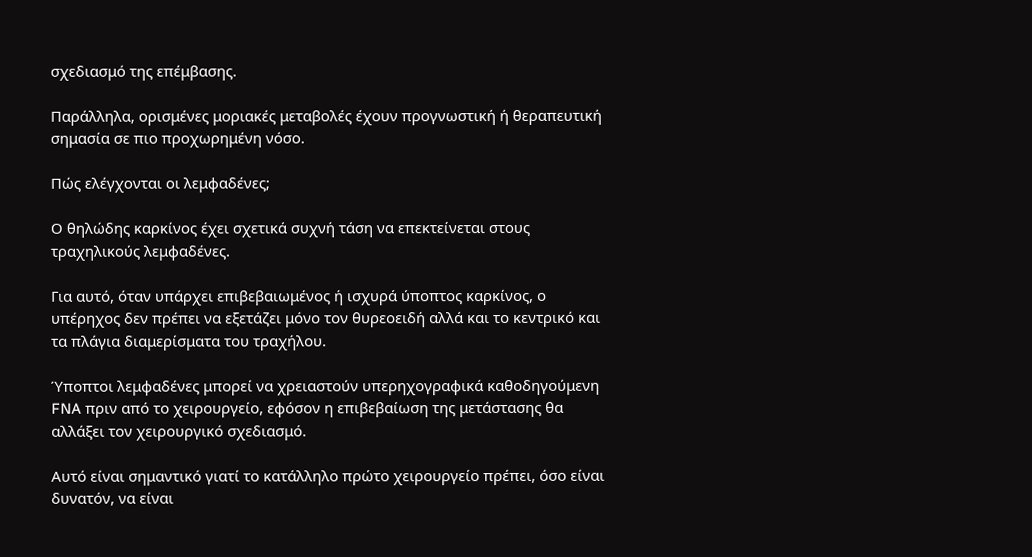σχεδιασμό της επέμβασης.

Παράλληλα, ορισμένες μοριακές μεταβολές έχουν προγνωστική ή θεραπευτική σημασία σε πιο προχωρημένη νόσο.

Πώς ελέγχονται οι λεμφαδένες;

Ο θηλώδης καρκίνος έχει σχετικά συχνή τάση να επεκτείνεται στους τραχηλικούς λεμφαδένες.

Για αυτό, όταν υπάρχει επιβεβαιωμένος ή ισχυρά ύποπτος καρκίνος, ο υπέρηχος δεν πρέπει να εξετάζει μόνο τον θυρεοειδή αλλά και το κεντρικό και τα πλάγια διαμερίσματα του τραχήλου.

Ύποπτοι λεμφαδένες μπορεί να χρειαστούν υπερηχογραφικά καθοδηγούμενη FNA πριν από το χειρουργείο, εφόσον η επιβεβαίωση της μετάστασης θα αλλάξει τον χειρουργικό σχεδιασμό.

Αυτό είναι σημαντικό γιατί το κατάλληλο πρώτο χειρουργείο πρέπει, όσο είναι δυνατόν, να είναι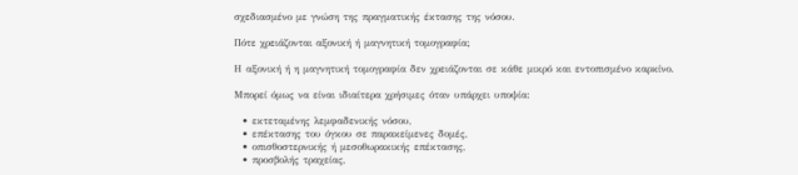σχεδιασμένο με γνώση της πραγματικής έκτασης της νόσου.

Πότε χρειάζονται αξονική ή μαγνητική τομογραφία;

Η αξονική ή η μαγνητική τομογραφία δεν χρειάζονται σε κάθε μικρό και εντοπισμένο καρκίνο.

Μπορεί όμως να είναι ιδιαίτερα χρήσιμες όταν υπάρχει υποψία:

  • εκτεταμένης λεμφαδενικής νόσου,
  • επέκτασης του όγκου σε παρακείμενες δομές,
  • οπισθοστερνικής ή μεσοθωρακικής επέκτασης,
  • προσβολής τραχείας,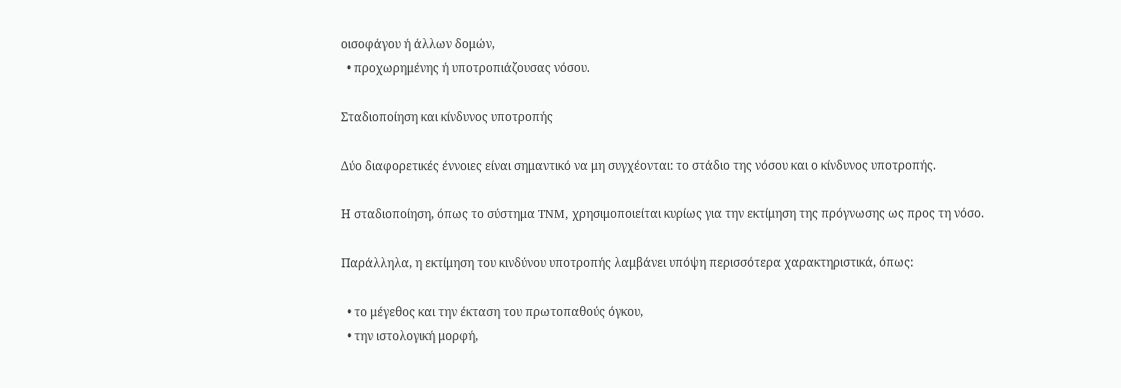οισοφάγου ή άλλων δομών,
  • προχωρημένης ή υποτροπιάζουσας νόσου.

Σταδιοποίηση και κίνδυνος υποτροπής

Δύο διαφορετικές έννοιες είναι σημαντικό να μη συγχέονται: το στάδιο της νόσου και ο κίνδυνος υποτροπής.

Η σταδιοποίηση, όπως το σύστημα TNM, χρησιμοποιείται κυρίως για την εκτίμηση της πρόγνωσης ως προς τη νόσο.

Παράλληλα, η εκτίμηση του κινδύνου υποτροπής λαμβάνει υπόψη περισσότερα χαρακτηριστικά, όπως:

  • το μέγεθος και την έκταση του πρωτοπαθούς όγκου,
  • την ιστολογική μορφή,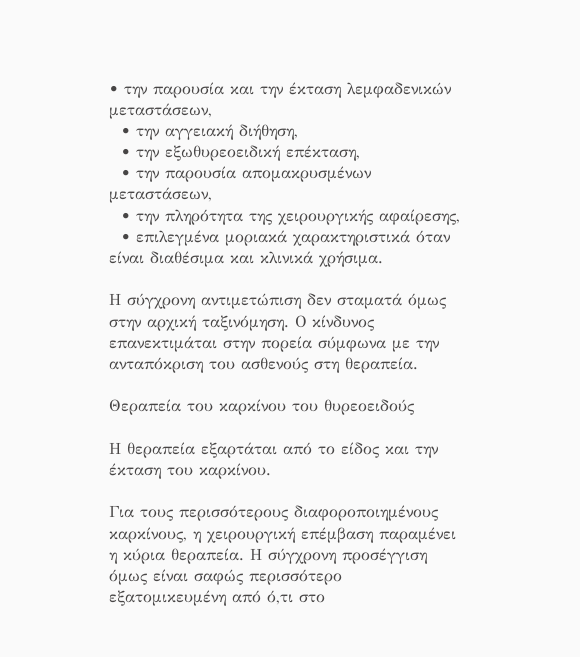• την παρουσία και την έκταση λεμφαδενικών μεταστάσεων,
  • την αγγειακή διήθηση,
  • την εξωθυρεοειδική επέκταση,
  • την παρουσία απομακρυσμένων μεταστάσεων,
  • την πληρότητα της χειρουργικής αφαίρεσης,
  • επιλεγμένα μοριακά χαρακτηριστικά όταν είναι διαθέσιμα και κλινικά χρήσιμα.

Η σύγχρονη αντιμετώπιση δεν σταματά όμως στην αρχική ταξινόμηση. Ο κίνδυνος επανεκτιμάται στην πορεία σύμφωνα με την ανταπόκριση του ασθενούς στη θεραπεία.

Θεραπεία του καρκίνου του θυρεοειδούς

Η θεραπεία εξαρτάται από το είδος και την έκταση του καρκίνου.

Για τους περισσότερους διαφοροποιημένους καρκίνους, η χειρουργική επέμβαση παραμένει η κύρια θεραπεία. Η σύγχρονη προσέγγιση όμως είναι σαφώς περισσότερο εξατομικευμένη από ό,τι στο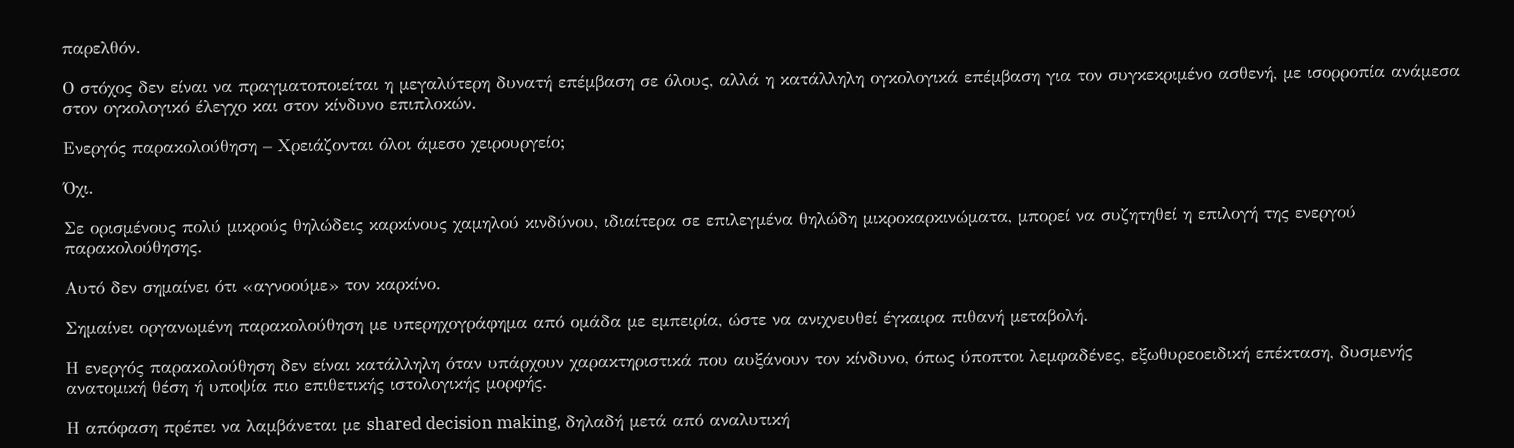παρελθόν.

Ο στόχος δεν είναι να πραγματοποιείται η μεγαλύτερη δυνατή επέμβαση σε όλους, αλλά η κατάλληλη ογκολογικά επέμβαση για τον συγκεκριμένο ασθενή, με ισορροπία ανάμεσα στον ογκολογικό έλεγχο και στον κίνδυνο επιπλοκών.

Ενεργός παρακολούθηση – Χρειάζονται όλοι άμεσο χειρουργείο;

Όχι.

Σε ορισμένους πολύ μικρούς θηλώδεις καρκίνους χαμηλού κινδύνου, ιδιαίτερα σε επιλεγμένα θηλώδη μικροκαρκινώματα, μπορεί να συζητηθεί η επιλογή της ενεργού παρακολούθησης.

Αυτό δεν σημαίνει ότι «αγνοούμε» τον καρκίνο.

Σημαίνει οργανωμένη παρακολούθηση με υπερηχογράφημα από ομάδα με εμπειρία, ώστε να ανιχνευθεί έγκαιρα πιθανή μεταβολή.

Η ενεργός παρακολούθηση δεν είναι κατάλληλη όταν υπάρχουν χαρακτηριστικά που αυξάνουν τον κίνδυνο, όπως ύποπτοι λεμφαδένες, εξωθυρεοειδική επέκταση, δυσμενής ανατομική θέση ή υποψία πιο επιθετικής ιστολογικής μορφής.

Η απόφαση πρέπει να λαμβάνεται με shared decision making, δηλαδή μετά από αναλυτική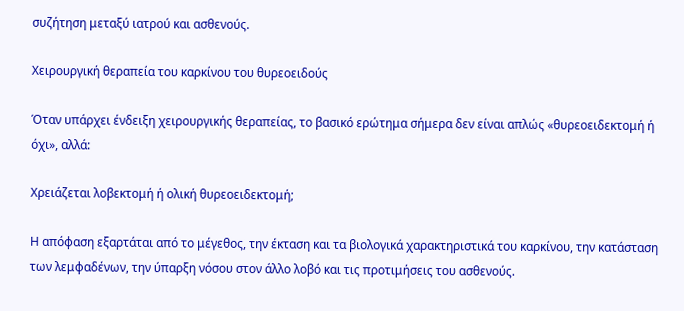συζήτηση μεταξύ ιατρού και ασθενούς.

Χειρουργική θεραπεία του καρκίνου του θυρεοειδούς

Όταν υπάρχει ένδειξη χειρουργικής θεραπείας, το βασικό ερώτημα σήμερα δεν είναι απλώς «θυρεοειδεκτομή ή όχι», αλλά:

Χρειάζεται λοβεκτομή ή ολική θυρεοειδεκτομή;

Η απόφαση εξαρτάται από το μέγεθος, την έκταση και τα βιολογικά χαρακτηριστικά του καρκίνου, την κατάσταση των λεμφαδένων, την ύπαρξη νόσου στον άλλο λοβό και τις προτιμήσεις του ασθενούς.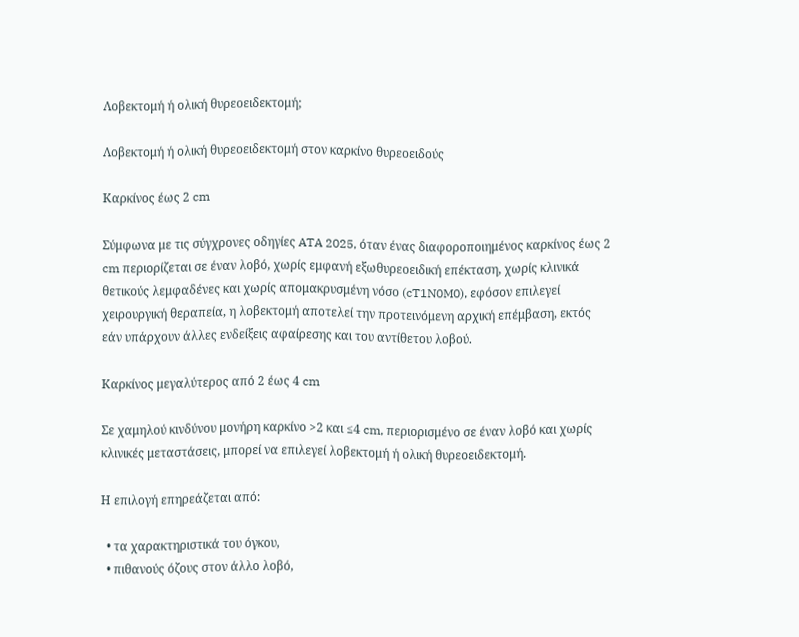Λοβεκτομή ή ολική θυρεοειδεκτομή;

Λοβεκτομή ή ολική θυρεοειδεκτομή στον καρκίνο θυρεοειδούς

Καρκίνος έως 2 cm

Σύμφωνα με τις σύγχρονες οδηγίες ATA 2025, όταν ένας διαφοροποιημένος καρκίνος έως 2 cm περιορίζεται σε έναν λοβό, χωρίς εμφανή εξωθυρεοειδική επέκταση, χωρίς κλινικά θετικούς λεμφαδένες και χωρίς απομακρυσμένη νόσο (cT1N0M0), εφόσον επιλεγεί χειρουργική θεραπεία, η λοβεκτομή αποτελεί την προτεινόμενη αρχική επέμβαση, εκτός εάν υπάρχουν άλλες ενδείξεις αφαίρεσης και του αντίθετου λοβού.

Καρκίνος μεγαλύτερος από 2 έως 4 cm

Σε χαμηλού κινδύνου μονήρη καρκίνο >2 και ≤4 cm, περιορισμένο σε έναν λοβό και χωρίς κλινικές μεταστάσεις, μπορεί να επιλεγεί λοβεκτομή ή ολική θυρεοειδεκτομή.

Η επιλογή επηρεάζεται από:

  • τα χαρακτηριστικά του όγκου,
  • πιθανούς όζους στον άλλο λοβό,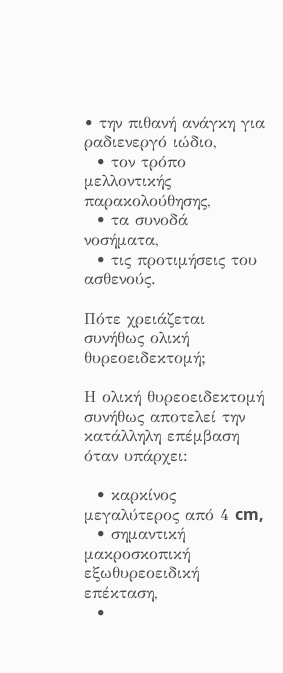• την πιθανή ανάγκη για ραδιενεργό ιώδιο,
  • τον τρόπο μελλοντικής παρακολούθησης,
  • τα συνοδά νοσήματα,
  • τις προτιμήσεις του ασθενούς.

Πότε χρειάζεται συνήθως ολική θυρεοειδεκτομή;

Η ολική θυρεοειδεκτομή συνήθως αποτελεί την κατάλληλη επέμβαση όταν υπάρχει:

  • καρκίνος μεγαλύτερος από 4 cm,
  • σημαντική μακροσκοπική εξωθυρεοειδική επέκταση,
  •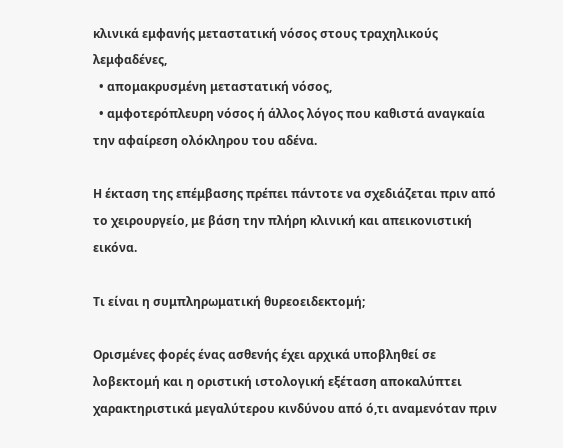κλινικά εμφανής μεταστατική νόσος στους τραχηλικούς λεμφαδένες,
  • απομακρυσμένη μεταστατική νόσος,
  • αμφοτερόπλευρη νόσος ή άλλος λόγος που καθιστά αναγκαία την αφαίρεση ολόκληρου του αδένα.

Η έκταση της επέμβασης πρέπει πάντοτε να σχεδιάζεται πριν από το χειρουργείο, με βάση την πλήρη κλινική και απεικονιστική εικόνα.

Τι είναι η συμπληρωματική θυρεοειδεκτομή;

Ορισμένες φορές ένας ασθενής έχει αρχικά υποβληθεί σε λοβεκτομή και η οριστική ιστολογική εξέταση αποκαλύπτει χαρακτηριστικά μεγαλύτερου κινδύνου από ό,τι αναμενόταν πριν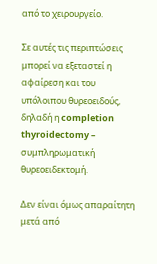από το χειρουργείο.

Σε αυτές τις περιπτώσεις μπορεί να εξεταστεί η αφαίρεση και του υπόλοιπου θυρεοειδούς, δηλαδή η completion thyroidectomy – συμπληρωματική θυρεοειδεκτομή.

Δεν είναι όμως απαραίτητη μετά από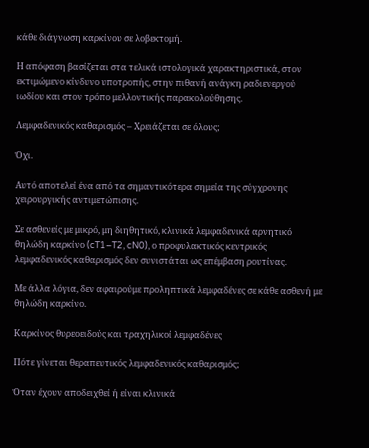κάθε διάγνωση καρκίνου σε λοβεκτομή.

Η απόφαση βασίζεται στα τελικά ιστολογικά χαρακτηριστικά, στον εκτιμώμενο κίνδυνο υποτροπής, στην πιθανή ανάγκη ραδιενεργού ιωδίου και στον τρόπο μελλοντικής παρακολούθησης.

Λεμφαδενικός καθαρισμός – Χρειάζεται σε όλους;

Όχι.

Αυτό αποτελεί ένα από τα σημαντικότερα σημεία της σύγχρονης χειρουργικής αντιμετώπισης.

Σε ασθενείς με μικρό, μη διηθητικό, κλινικά λεμφαδενικά αρνητικό θηλώδη καρκίνο (cT1–T2, cN0), ο προφυλακτικός κεντρικός λεμφαδενικός καθαρισμός δεν συνιστάται ως επέμβαση ρουτίνας.

Με άλλα λόγια, δεν αφαιρούμε προληπτικά λεμφαδένες σε κάθε ασθενή με θηλώδη καρκίνο.

Καρκίνος θυρεοειδούς και τραχηλικοί λεμφαδένες

Πότε γίνεται θεραπευτικός λεμφαδενικός καθαρισμός;

Όταν έχουν αποδειχθεί ή είναι κλινικά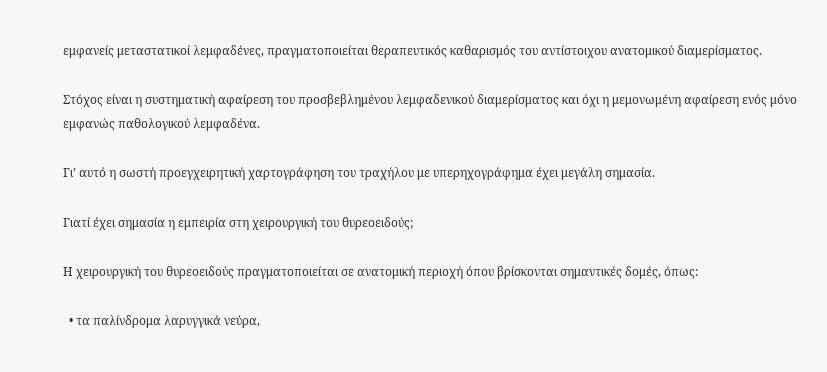εμφανείς μεταστατικοί λεμφαδένες, πραγματοποιείται θεραπευτικός καθαρισμός του αντίστοιχου ανατομικού διαμερίσματος.

Στόχος είναι η συστηματική αφαίρεση του προσβεβλημένου λεμφαδενικού διαμερίσματος και όχι η μεμονωμένη αφαίρεση ενός μόνο εμφανώς παθολογικού λεμφαδένα.

Γι’ αυτό η σωστή προεγχειρητική χαρτογράφηση του τραχήλου με υπερηχογράφημα έχει μεγάλη σημασία.

Γιατί έχει σημασία η εμπειρία στη χειρουργική του θυρεοειδούς;

Η χειρουργική του θυρεοειδούς πραγματοποιείται σε ανατομική περιοχή όπου βρίσκονται σημαντικές δομές, όπως:

  • τα παλίνδρομα λαρυγγικά νεύρα,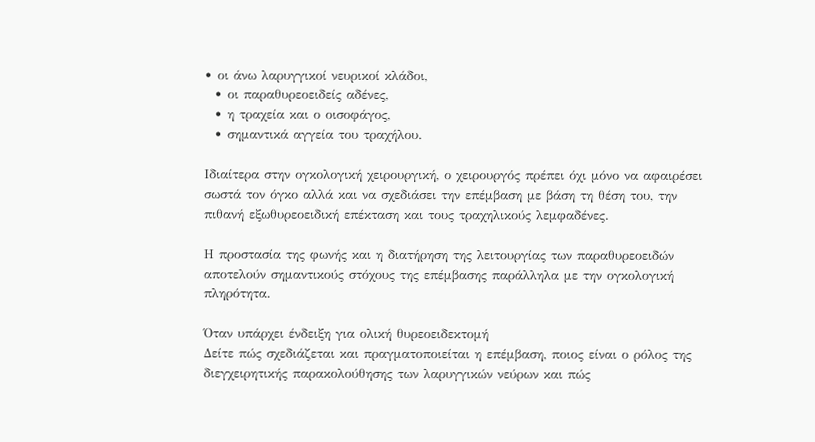• οι άνω λαρυγγικοί νευρικοί κλάδοι,
  • οι παραθυρεοειδείς αδένες,
  • η τραχεία και ο οισοφάγος,
  • σημαντικά αγγεία του τραχήλου.

Ιδιαίτερα στην ογκολογική χειρουργική, ο χειρουργός πρέπει όχι μόνο να αφαιρέσει σωστά τον όγκο αλλά και να σχεδιάσει την επέμβαση με βάση τη θέση του, την πιθανή εξωθυρεοειδική επέκταση και τους τραχηλικούς λεμφαδένες.

Η προστασία της φωνής και η διατήρηση της λειτουργίας των παραθυρεοειδών αποτελούν σημαντικούς στόχους της επέμβασης παράλληλα με την ογκολογική πληρότητα.

Όταν υπάρχει ένδειξη για ολική θυρεοειδεκτομή
Δείτε πώς σχεδιάζεται και πραγματοποιείται η επέμβαση, ποιος είναι ο ρόλος της διεγχειρητικής παρακολούθησης των λαρυγγικών νεύρων και πώς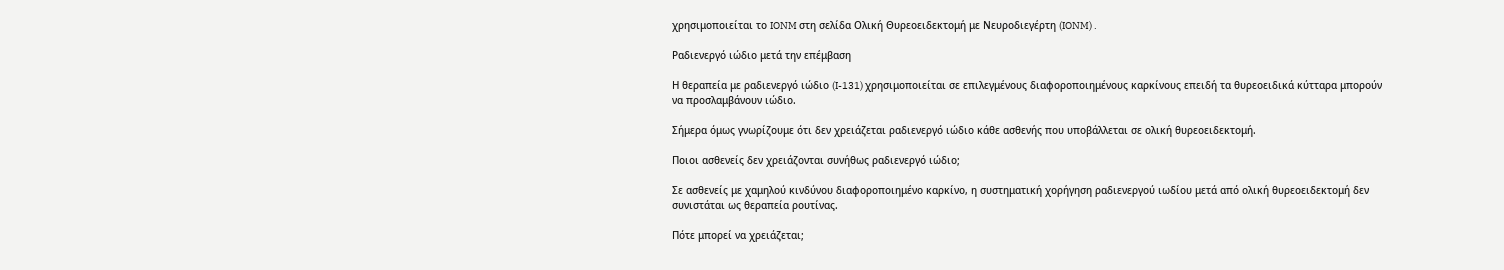χρησιμοποιείται το IONM στη σελίδα Ολική Θυρεοειδεκτομή με Νευροδιεγέρτη (IONM) .

Ραδιενεργό ιώδιο μετά την επέμβαση

Η θεραπεία με ραδιενεργό ιώδιο (I-131) χρησιμοποιείται σε επιλεγμένους διαφοροποιημένους καρκίνους επειδή τα θυρεοειδικά κύτταρα μπορούν να προσλαμβάνουν ιώδιο.

Σήμερα όμως γνωρίζουμε ότι δεν χρειάζεται ραδιενεργό ιώδιο κάθε ασθενής που υποβάλλεται σε ολική θυρεοειδεκτομή.

Ποιοι ασθενείς δεν χρειάζονται συνήθως ραδιενεργό ιώδιο;

Σε ασθενείς με χαμηλού κινδύνου διαφοροποιημένο καρκίνο, η συστηματική χορήγηση ραδιενεργού ιωδίου μετά από ολική θυρεοειδεκτομή δεν συνιστάται ως θεραπεία ρουτίνας.

Πότε μπορεί να χρειάζεται;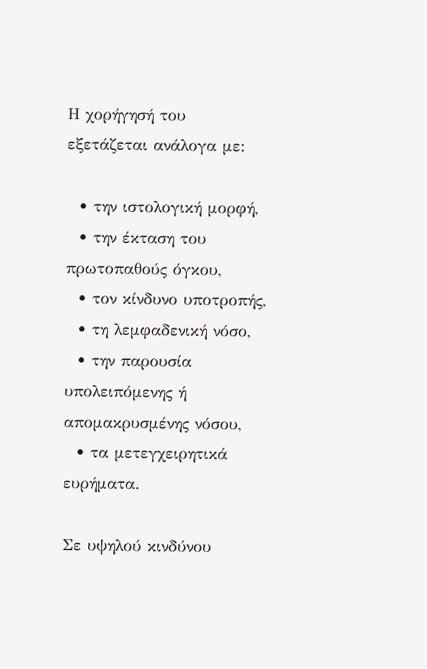Η χορήγησή του εξετάζεται ανάλογα με:

  • την ιστολογική μορφή,
  • την έκταση του πρωτοπαθούς όγκου,
  • τον κίνδυνο υποτροπής,
  • τη λεμφαδενική νόσο,
  • την παρουσία υπολειπόμενης ή απομακρυσμένης νόσου,
  • τα μετεγχειρητικά ευρήματα.

Σε υψηλού κινδύνου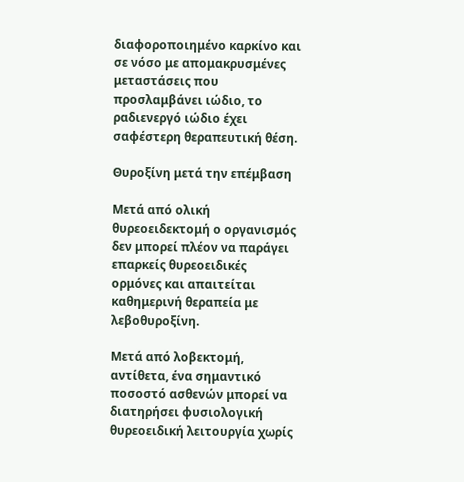διαφοροποιημένο καρκίνο και σε νόσο με απομακρυσμένες μεταστάσεις που προσλαμβάνει ιώδιο, το ραδιενεργό ιώδιο έχει σαφέστερη θεραπευτική θέση.

Θυροξίνη μετά την επέμβαση

Μετά από ολική θυρεοειδεκτομή ο οργανισμός δεν μπορεί πλέον να παράγει επαρκείς θυρεοειδικές ορμόνες και απαιτείται καθημερινή θεραπεία με λεβοθυροξίνη.

Μετά από λοβεκτομή, αντίθετα, ένα σημαντικό ποσοστό ασθενών μπορεί να διατηρήσει φυσιολογική θυρεοειδική λειτουργία χωρίς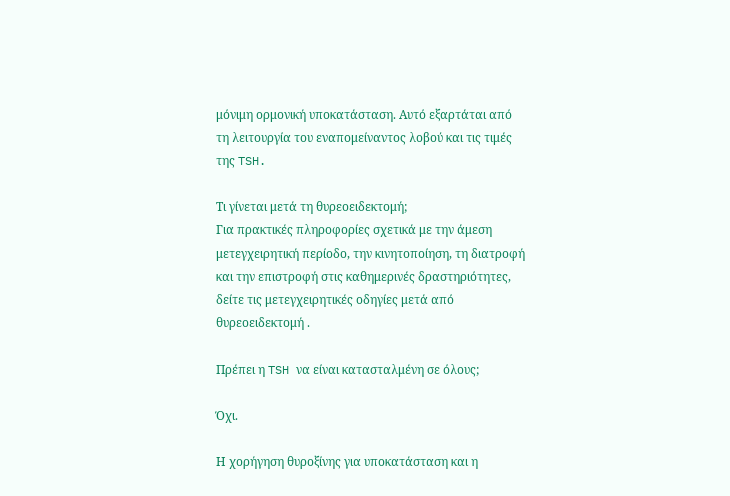μόνιμη ορμονική υποκατάσταση. Αυτό εξαρτάται από τη λειτουργία του εναπομείναντος λοβού και τις τιμές της TSH.

Τι γίνεται μετά τη θυρεοειδεκτομή;
Για πρακτικές πληροφορίες σχετικά με την άμεση μετεγχειρητική περίοδο, την κινητοποίηση, τη διατροφή και την επιστροφή στις καθημερινές δραστηριότητες, δείτε τις μετεγχειρητικές οδηγίες μετά από θυρεοειδεκτομή .

Πρέπει η TSH να είναι κατασταλμένη σε όλους;

Όχι.

Η χορήγηση θυροξίνης για υποκατάσταση και η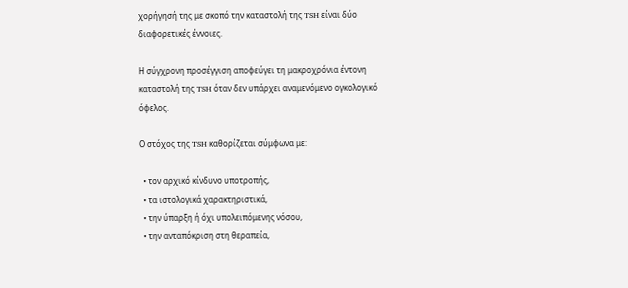χορήγησή της με σκοπό την καταστολή της TSH είναι δύο διαφορετικές έννοιες.

Η σύγχρονη προσέγγιση αποφεύγει τη μακροχρόνια έντονη καταστολή της TSH όταν δεν υπάρχει αναμενόμενο ογκολογικό όφελος.

Ο στόχος της TSH καθορίζεται σύμφωνα με:

  • τον αρχικό κίνδυνο υποτροπής,
  • τα ιστολογικά χαρακτηριστικά,
  • την ύπαρξη ή όχι υπολειπόμενης νόσου,
  • την ανταπόκριση στη θεραπεία,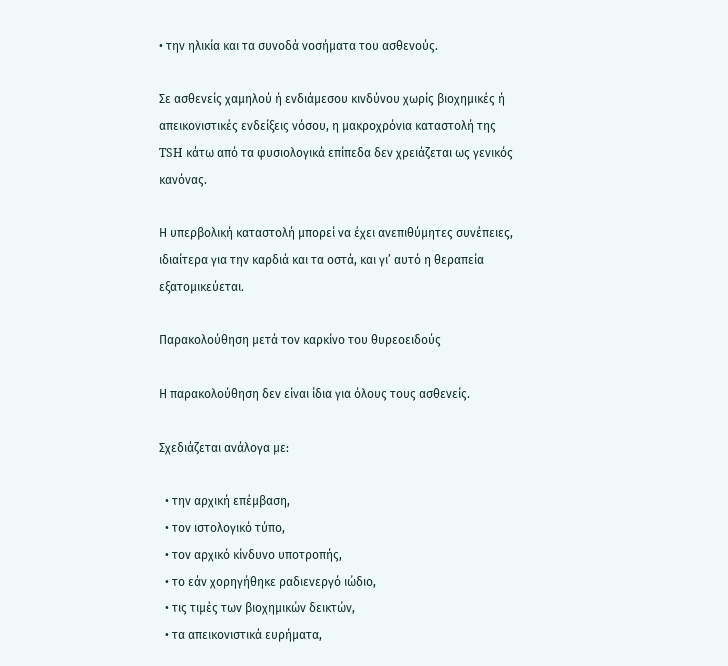• την ηλικία και τα συνοδά νοσήματα του ασθενούς.

Σε ασθενείς χαμηλού ή ενδιάμεσου κινδύνου χωρίς βιοχημικές ή απεικονιστικές ενδείξεις νόσου, η μακροχρόνια καταστολή της TSH κάτω από τα φυσιολογικά επίπεδα δεν χρειάζεται ως γενικός κανόνας.

Η υπερβολική καταστολή μπορεί να έχει ανεπιθύμητες συνέπειες, ιδιαίτερα για την καρδιά και τα οστά, και γι’ αυτό η θεραπεία εξατομικεύεται.

Παρακολούθηση μετά τον καρκίνο του θυρεοειδούς

Η παρακολούθηση δεν είναι ίδια για όλους τους ασθενείς.

Σχεδιάζεται ανάλογα με:

  • την αρχική επέμβαση,
  • τον ιστολογικό τύπο,
  • τον αρχικό κίνδυνο υποτροπής,
  • το εάν χορηγήθηκε ραδιενεργό ιώδιο,
  • τις τιμές των βιοχημικών δεικτών,
  • τα απεικονιστικά ευρήματα,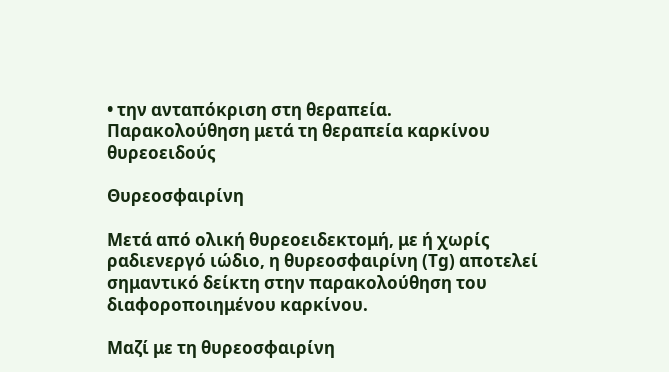• την ανταπόκριση στη θεραπεία.
Παρακολούθηση μετά τη θεραπεία καρκίνου θυρεοειδούς

Θυρεοσφαιρίνη

Μετά από ολική θυρεοειδεκτομή, με ή χωρίς ραδιενεργό ιώδιο, η θυρεοσφαιρίνη (Tg) αποτελεί σημαντικό δείκτη στην παρακολούθηση του διαφοροποιημένου καρκίνου.

Μαζί με τη θυρεοσφαιρίνη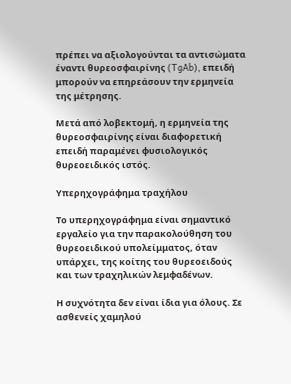πρέπει να αξιολογούνται τα αντισώματα έναντι θυρεοσφαιρίνης (TgAb), επειδή μπορούν να επηρεάσουν την ερμηνεία της μέτρησης.

Μετά από λοβεκτομή, η ερμηνεία της θυρεοσφαιρίνης είναι διαφορετική επειδή παραμένει φυσιολογικός θυρεοειδικός ιστός.

Υπερηχογράφημα τραχήλου

Το υπερηχογράφημα είναι σημαντικό εργαλείο για την παρακολούθηση του θυρεοειδικού υπολείμματος, όταν υπάρχει, της κοίτης του θυρεοειδούς και των τραχηλικών λεμφαδένων.

Η συχνότητα δεν είναι ίδια για όλους. Σε ασθενείς χαμηλού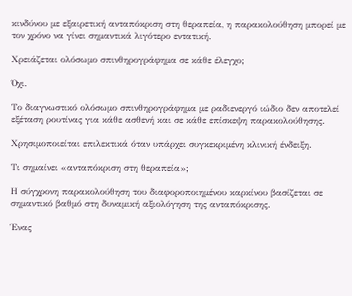κινδύνου με εξαιρετική ανταπόκριση στη θεραπεία, η παρακολούθηση μπορεί με τον χρόνο να γίνει σημαντικά λιγότερο εντατική.

Χρειάζεται ολόσωμο σπινθηρογράφημα σε κάθε έλεγχο;

Όχι.

Το διαγνωστικό ολόσωμο σπινθηρογράφημα με ραδιενεργό ιώδιο δεν αποτελεί εξέταση ρουτίνας για κάθε ασθενή και σε κάθε επίσκεψη παρακολούθησης.

Χρησιμοποιείται επιλεκτικά όταν υπάρχει συγκεκριμένη κλινική ένδειξη.

Τι σημαίνει «ανταπόκριση στη θεραπεία»;

Η σύγχρονη παρακολούθηση του διαφοροποιημένου καρκίνου βασίζεται σε σημαντικό βαθμό στη δυναμική αξιολόγηση της ανταπόκρισης.

Ένας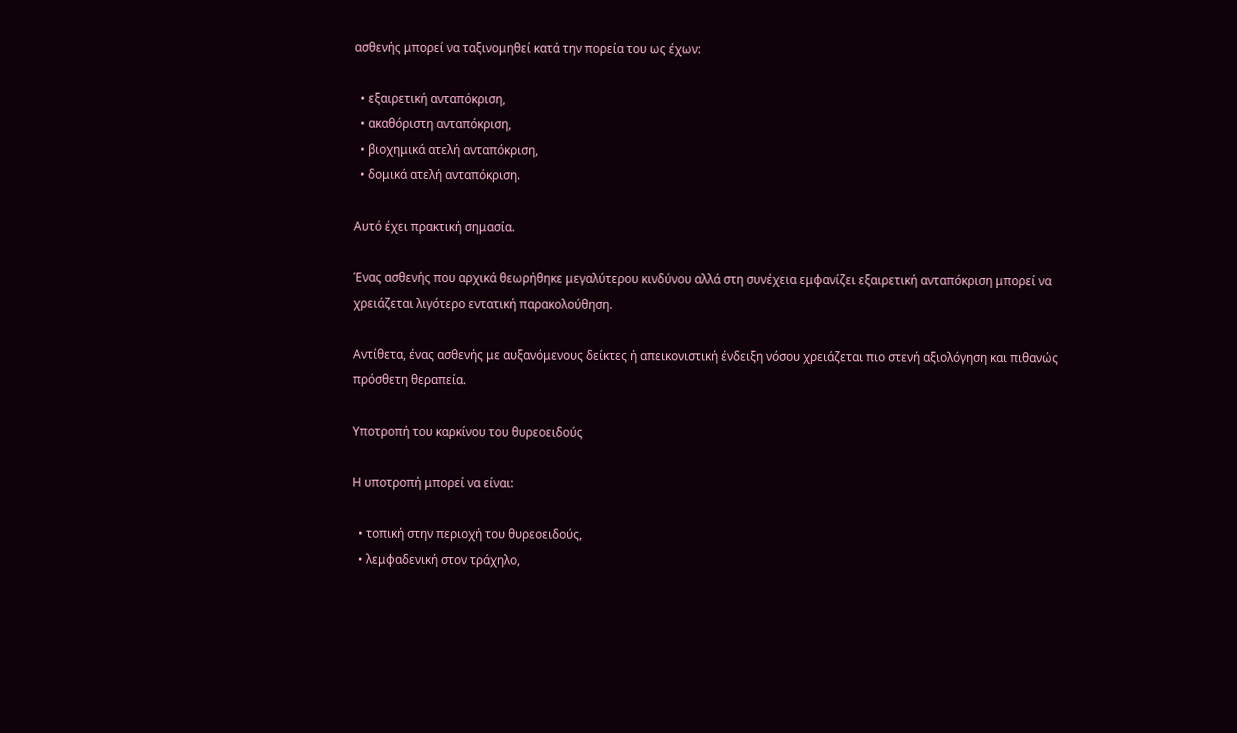ασθενής μπορεί να ταξινομηθεί κατά την πορεία του ως έχων:

  • εξαιρετική ανταπόκριση,
  • ακαθόριστη ανταπόκριση,
  • βιοχημικά ατελή ανταπόκριση,
  • δομικά ατελή ανταπόκριση.

Αυτό έχει πρακτική σημασία.

Ένας ασθενής που αρχικά θεωρήθηκε μεγαλύτερου κινδύνου αλλά στη συνέχεια εμφανίζει εξαιρετική ανταπόκριση μπορεί να χρειάζεται λιγότερο εντατική παρακολούθηση.

Αντίθετα, ένας ασθενής με αυξανόμενους δείκτες ή απεικονιστική ένδειξη νόσου χρειάζεται πιο στενή αξιολόγηση και πιθανώς πρόσθετη θεραπεία.

Υποτροπή του καρκίνου του θυρεοειδούς

Η υποτροπή μπορεί να είναι:

  • τοπική στην περιοχή του θυρεοειδούς,
  • λεμφαδενική στον τράχηλο,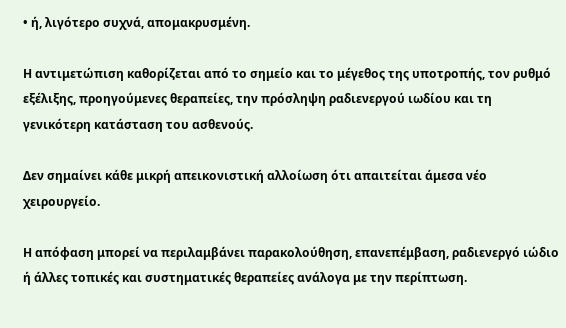• ή, λιγότερο συχνά, απομακρυσμένη.

Η αντιμετώπιση καθορίζεται από το σημείο και το μέγεθος της υποτροπής, τον ρυθμό εξέλιξης, προηγούμενες θεραπείες, την πρόσληψη ραδιενεργού ιωδίου και τη γενικότερη κατάσταση του ασθενούς.

Δεν σημαίνει κάθε μικρή απεικονιστική αλλοίωση ότι απαιτείται άμεσα νέο χειρουργείο.

Η απόφαση μπορεί να περιλαμβάνει παρακολούθηση, επανεπέμβαση, ραδιενεργό ιώδιο ή άλλες τοπικές και συστηματικές θεραπείες ανάλογα με την περίπτωση.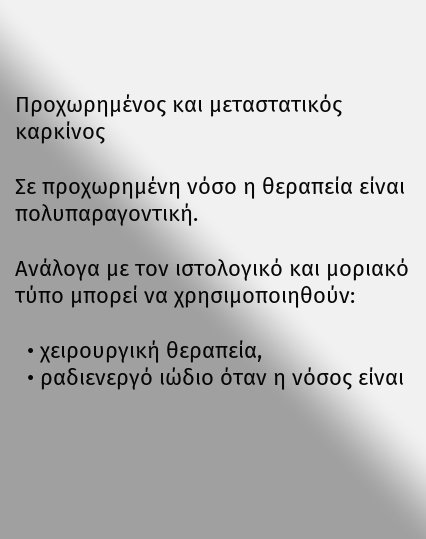Προχωρημένος και μεταστατικός καρκίνος

Σε προχωρημένη νόσο η θεραπεία είναι πολυπαραγοντική.

Ανάλογα με τον ιστολογικό και μοριακό τύπο μπορεί να χρησιμοποιηθούν:

  • χειρουργική θεραπεία,
  • ραδιενεργό ιώδιο όταν η νόσος είναι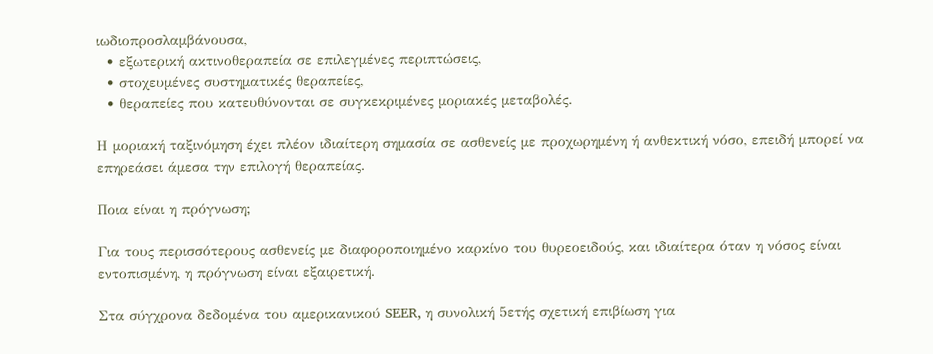ιωδιοπροσλαμβάνουσα,
  • εξωτερική ακτινοθεραπεία σε επιλεγμένες περιπτώσεις,
  • στοχευμένες συστηματικές θεραπείες,
  • θεραπείες που κατευθύνονται σε συγκεκριμένες μοριακές μεταβολές.

Η μοριακή ταξινόμηση έχει πλέον ιδιαίτερη σημασία σε ασθενείς με προχωρημένη ή ανθεκτική νόσο, επειδή μπορεί να επηρεάσει άμεσα την επιλογή θεραπείας.

Ποια είναι η πρόγνωση;

Για τους περισσότερους ασθενείς με διαφοροποιημένο καρκίνο του θυρεοειδούς, και ιδιαίτερα όταν η νόσος είναι εντοπισμένη, η πρόγνωση είναι εξαιρετική.

Στα σύγχρονα δεδομένα του αμερικανικού SEER, η συνολική 5ετής σχετική επιβίωση για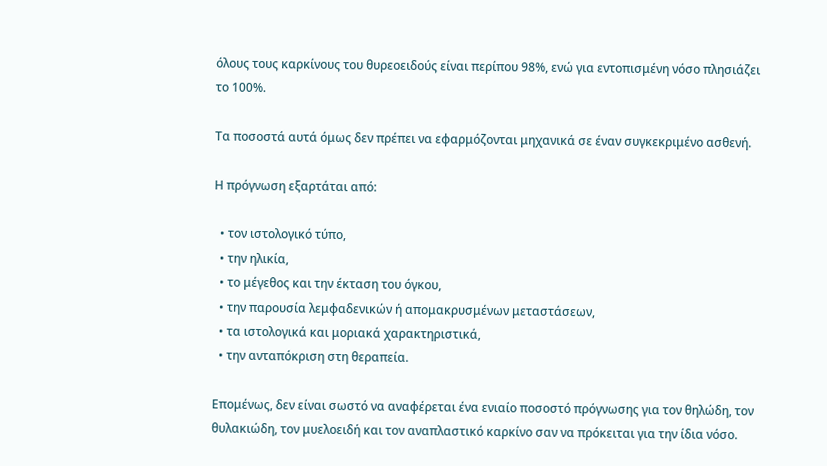όλους τους καρκίνους του θυρεοειδούς είναι περίπου 98%, ενώ για εντοπισμένη νόσο πλησιάζει το 100%.

Τα ποσοστά αυτά όμως δεν πρέπει να εφαρμόζονται μηχανικά σε έναν συγκεκριμένο ασθενή.

Η πρόγνωση εξαρτάται από:

  • τον ιστολογικό τύπο,
  • την ηλικία,
  • το μέγεθος και την έκταση του όγκου,
  • την παρουσία λεμφαδενικών ή απομακρυσμένων μεταστάσεων,
  • τα ιστολογικά και μοριακά χαρακτηριστικά,
  • την ανταπόκριση στη θεραπεία.

Επομένως, δεν είναι σωστό να αναφέρεται ένα ενιαίο ποσοστό πρόγνωσης για τον θηλώδη, τον θυλακιώδη, τον μυελοειδή και τον αναπλαστικό καρκίνο σαν να πρόκειται για την ίδια νόσο.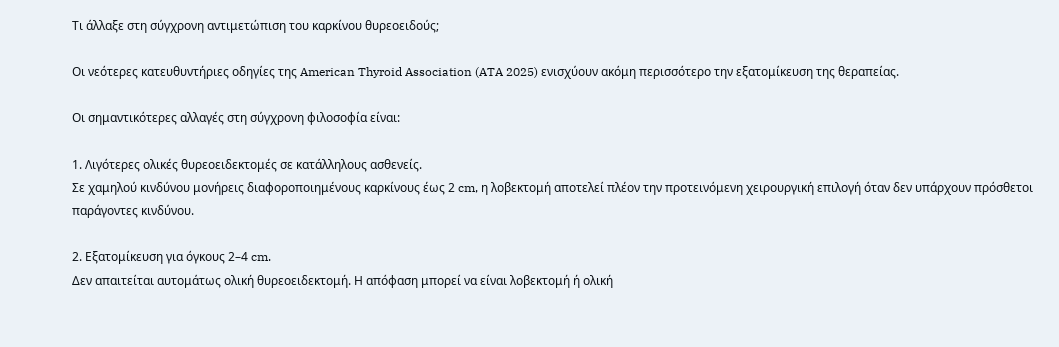Τι άλλαξε στη σύγχρονη αντιμετώπιση του καρκίνου θυρεοειδούς;

Οι νεότερες κατευθυντήριες οδηγίες της American Thyroid Association (ATA 2025) ενισχύουν ακόμη περισσότερο την εξατομίκευση της θεραπείας.

Οι σημαντικότερες αλλαγές στη σύγχρονη φιλοσοφία είναι:

1. Λιγότερες ολικές θυρεοειδεκτομές σε κατάλληλους ασθενείς.
Σε χαμηλού κινδύνου μονήρεις διαφοροποιημένους καρκίνους έως 2 cm, η λοβεκτομή αποτελεί πλέον την προτεινόμενη χειρουργική επιλογή όταν δεν υπάρχουν πρόσθετοι παράγοντες κινδύνου.

2. Εξατομίκευση για όγκους 2–4 cm.
Δεν απαιτείται αυτομάτως ολική θυρεοειδεκτομή. Η απόφαση μπορεί να είναι λοβεκτομή ή ολική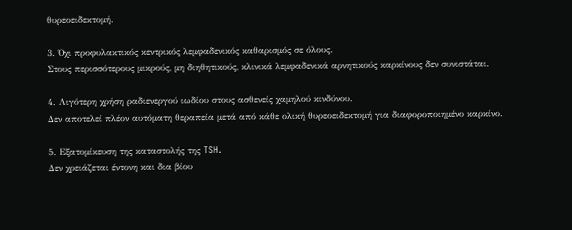θυρεοειδεκτομή.

3. Όχι προφυλακτικός κεντρικός λεμφαδενικός καθαρισμός σε όλους.
Στους περισσότερους μικρούς, μη διηθητικούς, κλινικά λεμφαδενικά αρνητικούς καρκίνους δεν συνιστάται.

4. Λιγότερη χρήση ραδιενεργού ιωδίου στους ασθενείς χαμηλού κινδύνου.
Δεν αποτελεί πλέον αυτόματη θεραπεία μετά από κάθε ολική θυρεοειδεκτομή για διαφοροποιημένο καρκίνο.

5. Εξατομίκευση της καταστολής της TSH.
Δεν χρειάζεται έντονη και δια βίου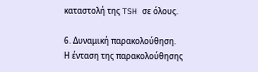καταστολή της TSH σε όλους.

6. Δυναμική παρακολούθηση.
Η ένταση της παρακολούθησης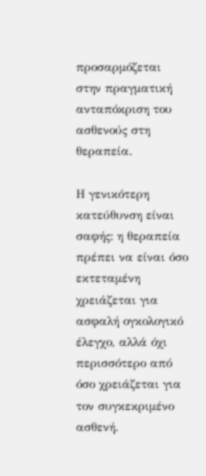προσαρμόζεται στην πραγματική ανταπόκριση του ασθενούς στη θεραπεία.

Η γενικότερη κατεύθυνση είναι σαφής: η θεραπεία πρέπει να είναι όσο εκτεταμένη χρειάζεται για ασφαλή ογκολογικό έλεγχο, αλλά όχι περισσότερο από όσο χρειάζεται για τον συγκεκριμένο ασθενή.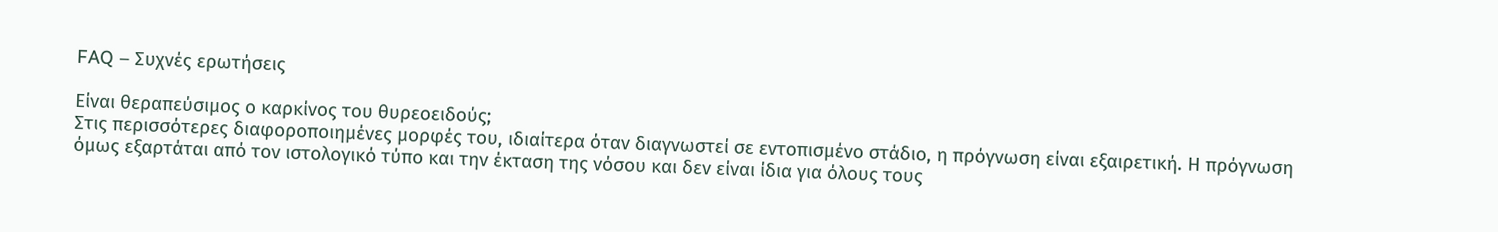FAQ – Συχνές ερωτήσεις

Είναι θεραπεύσιμος ο καρκίνος του θυρεοειδούς;
Στις περισσότερες διαφοροποιημένες μορφές του, ιδιαίτερα όταν διαγνωστεί σε εντοπισμένο στάδιο, η πρόγνωση είναι εξαιρετική. Η πρόγνωση όμως εξαρτάται από τον ιστολογικό τύπο και την έκταση της νόσου και δεν είναι ίδια για όλους τους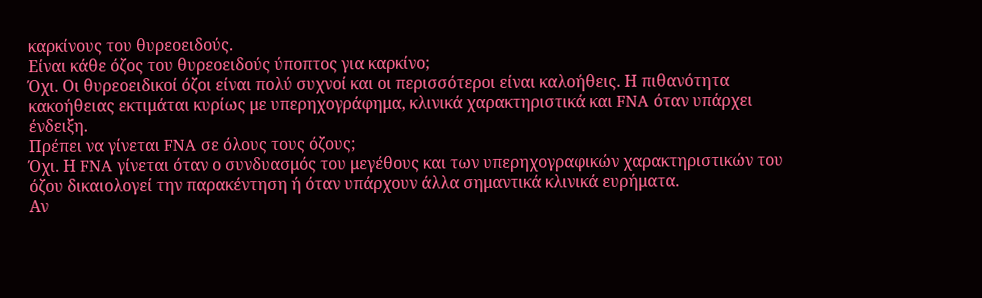καρκίνους του θυρεοειδούς.
Είναι κάθε όζος του θυρεοειδούς ύποπτος για καρκίνο;
Όχι. Οι θυρεοειδικοί όζοι είναι πολύ συχνοί και οι περισσότεροι είναι καλοήθεις. Η πιθανότητα κακοήθειας εκτιμάται κυρίως με υπερηχογράφημα, κλινικά χαρακτηριστικά και FNA όταν υπάρχει ένδειξη.
Πρέπει να γίνεται FNA σε όλους τους όζους;
Όχι. Η FNA γίνεται όταν ο συνδυασμός του μεγέθους και των υπερηχογραφικών χαρακτηριστικών του όζου δικαιολογεί την παρακέντηση ή όταν υπάρχουν άλλα σημαντικά κλινικά ευρήματα.
Αν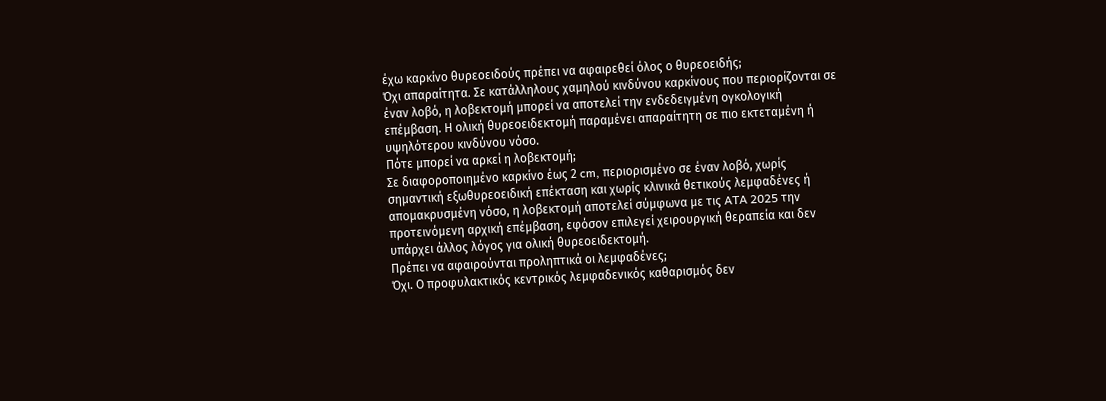έχω καρκίνο θυρεοειδούς πρέπει να αφαιρεθεί όλος ο θυρεοειδής;
Όχι απαραίτητα. Σε κατάλληλους χαμηλού κινδύνου καρκίνους που περιορίζονται σε έναν λοβό, η λοβεκτομή μπορεί να αποτελεί την ενδεδειγμένη ογκολογική επέμβαση. Η ολική θυρεοειδεκτομή παραμένει απαραίτητη σε πιο εκτεταμένη ή υψηλότερου κινδύνου νόσο.
Πότε μπορεί να αρκεί η λοβεκτομή;
Σε διαφοροποιημένο καρκίνο έως 2 cm, περιορισμένο σε έναν λοβό, χωρίς σημαντική εξωθυρεοειδική επέκταση και χωρίς κλινικά θετικούς λεμφαδένες ή απομακρυσμένη νόσο, η λοβεκτομή αποτελεί σύμφωνα με τις ATA 2025 την προτεινόμενη αρχική επέμβαση, εφόσον επιλεγεί χειρουργική θεραπεία και δεν υπάρχει άλλος λόγος για ολική θυρεοειδεκτομή.
Πρέπει να αφαιρούνται προληπτικά οι λεμφαδένες;
Όχι. Ο προφυλακτικός κεντρικός λεμφαδενικός καθαρισμός δεν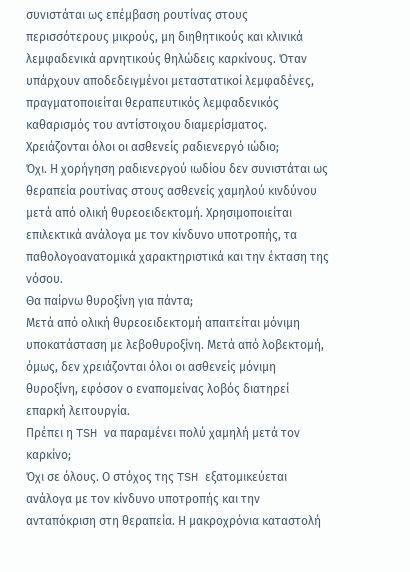συνιστάται ως επέμβαση ρουτίνας στους περισσότερους μικρούς, μη διηθητικούς και κλινικά λεμφαδενικά αρνητικούς θηλώδεις καρκίνους. Όταν υπάρχουν αποδεδειγμένοι μεταστατικοί λεμφαδένες, πραγματοποιείται θεραπευτικός λεμφαδενικός καθαρισμός του αντίστοιχου διαμερίσματος.
Χρειάζονται όλοι οι ασθενείς ραδιενεργό ιώδιο;
Όχι. Η χορήγηση ραδιενεργού ιωδίου δεν συνιστάται ως θεραπεία ρουτίνας στους ασθενείς χαμηλού κινδύνου μετά από ολική θυρεοειδεκτομή. Χρησιμοποιείται επιλεκτικά ανάλογα με τον κίνδυνο υποτροπής, τα παθολογοανατομικά χαρακτηριστικά και την έκταση της νόσου.
Θα παίρνω θυροξίνη για πάντα;
Μετά από ολική θυρεοειδεκτομή απαιτείται μόνιμη υποκατάσταση με λεβοθυροξίνη. Μετά από λοβεκτομή, όμως, δεν χρειάζονται όλοι οι ασθενείς μόνιμη θυροξίνη, εφόσον ο εναπομείνας λοβός διατηρεί επαρκή λειτουργία.
Πρέπει η TSH να παραμένει πολύ χαμηλή μετά τον καρκίνο;
Όχι σε όλους. Ο στόχος της TSH εξατομικεύεται ανάλογα με τον κίνδυνο υποτροπής και την ανταπόκριση στη θεραπεία. Η μακροχρόνια καταστολή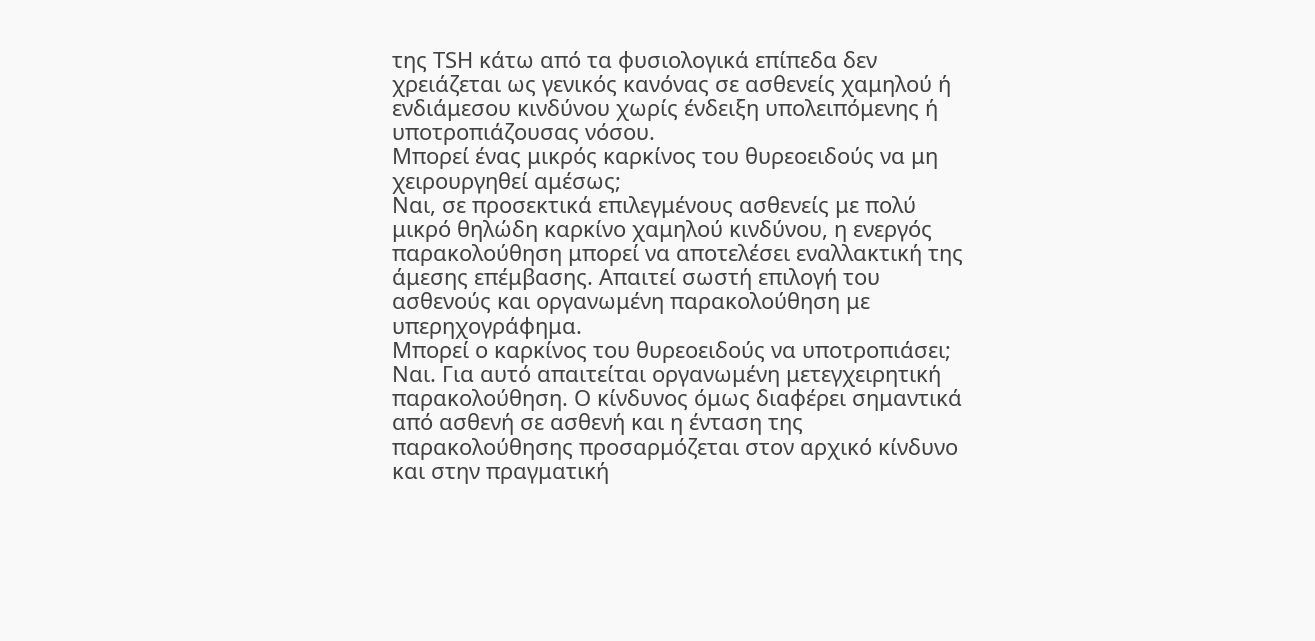της TSH κάτω από τα φυσιολογικά επίπεδα δεν χρειάζεται ως γενικός κανόνας σε ασθενείς χαμηλού ή ενδιάμεσου κινδύνου χωρίς ένδειξη υπολειπόμενης ή υποτροπιάζουσας νόσου.
Μπορεί ένας μικρός καρκίνος του θυρεοειδούς να μη χειρουργηθεί αμέσως;
Ναι, σε προσεκτικά επιλεγμένους ασθενείς με πολύ μικρό θηλώδη καρκίνο χαμηλού κινδύνου, η ενεργός παρακολούθηση μπορεί να αποτελέσει εναλλακτική της άμεσης επέμβασης. Απαιτεί σωστή επιλογή του ασθενούς και οργανωμένη παρακολούθηση με υπερηχογράφημα.
Μπορεί ο καρκίνος του θυρεοειδούς να υποτροπιάσει;
Ναι. Για αυτό απαιτείται οργανωμένη μετεγχειρητική παρακολούθηση. Ο κίνδυνος όμως διαφέρει σημαντικά από ασθενή σε ασθενή και η ένταση της παρακολούθησης προσαρμόζεται στον αρχικό κίνδυνο και στην πραγματική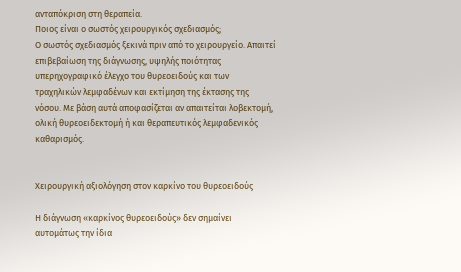ανταπόκριση στη θεραπεία.
Ποιος είναι ο σωστός χειρουργικός σχεδιασμός;
Ο σωστός σχεδιασμός ξεκινά πριν από το χειρουργείο. Απαιτεί επιβεβαίωση της διάγνωσης, υψηλής ποιότητας υπερηχογραφικό έλεγχο του θυρεοειδούς και των τραχηλικών λεμφαδένων και εκτίμηση της έκτασης της νόσου. Με βάση αυτά αποφασίζεται αν απαιτείται λοβεκτομή, ολική θυρεοειδεκτομή ή και θεραπευτικός λεμφαδενικός καθαρισμός.


Χειρουργική αξιολόγηση στον καρκίνο του θυρεοειδούς

Η διάγνωση «καρκίνος θυρεοειδούς» δεν σημαίνει αυτομάτως την ίδια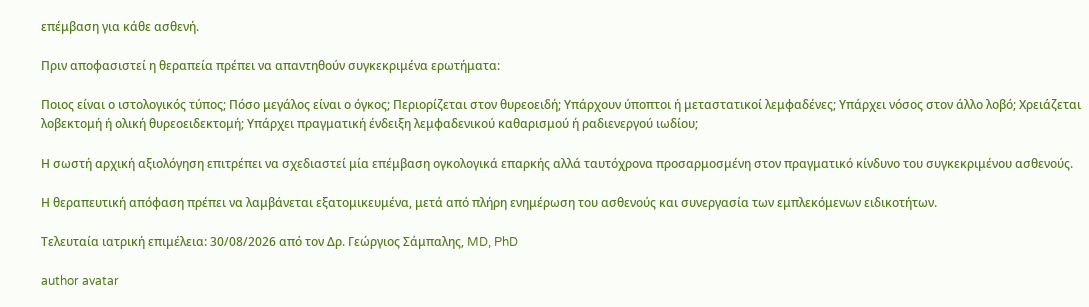επέμβαση για κάθε ασθενή.

Πριν αποφασιστεί η θεραπεία πρέπει να απαντηθούν συγκεκριμένα ερωτήματα:

Ποιος είναι ο ιστολογικός τύπος; Πόσο μεγάλος είναι ο όγκος; Περιορίζεται στον θυρεοειδή; Υπάρχουν ύποπτοι ή μεταστατικοί λεμφαδένες; Υπάρχει νόσος στον άλλο λοβό; Χρειάζεται λοβεκτομή ή ολική θυρεοειδεκτομή; Υπάρχει πραγματική ένδειξη λεμφαδενικού καθαρισμού ή ραδιενεργού ιωδίου;

Η σωστή αρχική αξιολόγηση επιτρέπει να σχεδιαστεί μία επέμβαση ογκολογικά επαρκής αλλά ταυτόχρονα προσαρμοσμένη στον πραγματικό κίνδυνο του συγκεκριμένου ασθενούς.

Η θεραπευτική απόφαση πρέπει να λαμβάνεται εξατομικευμένα, μετά από πλήρη ενημέρωση του ασθενούς και συνεργασία των εμπλεκόμενων ειδικοτήτων.

Τελευταία ιατρική επιμέλεια: 30/08/2026 από τον Δρ. Γεώργιος Σάμπαλης, MD, PhD

author avatar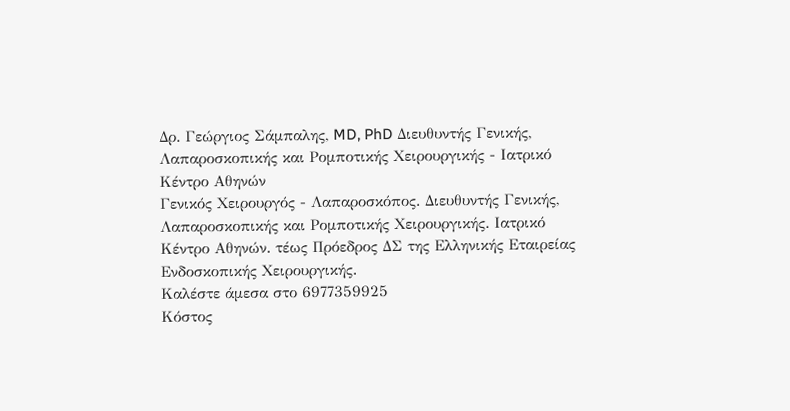Δρ. Γεώργιος Σάμπαλης, MD, PhD Διευθυντής Γενικής, Λαπαροσκοπικής και Ρομποτικής Χειρουργικής - Ιατρικό Κέντρο Αθηνών
Γενικός Χειρουργός - Λαπαροσκόπος. Διευθυντής Γενικής, Λαπαροσκοπικής και Ρομποτικής Χειρουργικής. Ιατρικό Κέντρο Αθηνών. τέως Πρόεδρος ΔΣ της Ελληνικής Εταιρείας Ενδοσκοπικής Χειρουργικής.
Καλέστε άμεσα στο 6977359925
Κόστος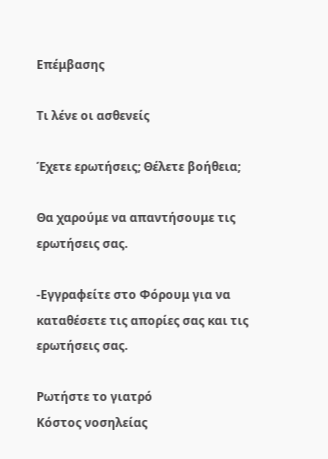Επέμβασης

Τι λένε οι ασθενείς

Έχετε ερωτήσεις; Θέλετε βοήθεια;

Θα χαρούμε να απαντήσουμε τις ερωτήσεις σας.

-Εγγραφείτε στο Φόρουμ για να καταθέσετε τις απορίες σας και τις ερωτήσεις σας.

Ρωτήστε το γιατρό
Κόστος νοσηλείας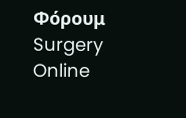Φόρουμ Surgery Online